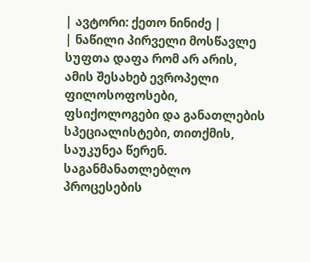| ავტორი: ქეთო ნინიძე |
| ნაწილი პირველი მოსწავლე სუფთა დაფა რომ არ არის, ამის შესახებ ევროპელი ფილოსოფოსები, ფსიქოლოგები და განათლების სპეციალისტები, თითქმის, საუკუნეა წერენ. საგანმანათლებლო პროცესების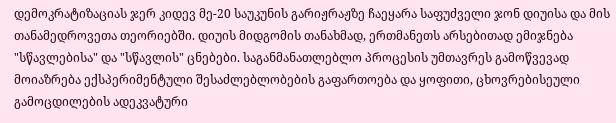დემოკრატიზაციას ჯერ კიდევ მე-20 საუკუნის გარიჟრაჟზე ჩაეყარა საფუძველი ჯონ დიუისა და მის თანამედროვეთა თეორიებში. დიუის მიდგომის თანახმად, ერთმანეთს არსებითად ემიჯნება "სწავლებისა" და "სწავლის" ცნებები. საგანმანათლებლო პროცესის უმთავრეს გამოწვევად მოიაზრება ექსპერიმენტული შესაძლებლობების გაფართოება და ყოფითი, ცხოვრებისეული გამოცდილების ადეკვატური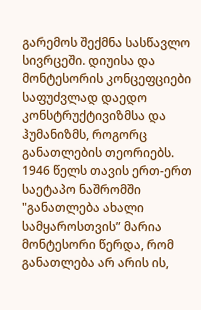გარემოს შექმნა სასწავლო სივრცეში. დიუისა და მონტესორის კონცეფციები საფუძვლად დაედო კონსტრუქტივიზმსა და ჰუმანიზმს, როგორც განათლების თეორიებს.
1946 წელს თავის ერთ-ერთ საეტაპო ნაშრომში "განათლება ახალი სამყაროსთვის” მარია მონტესორი წერდა, რომ განათლება არ არის ის,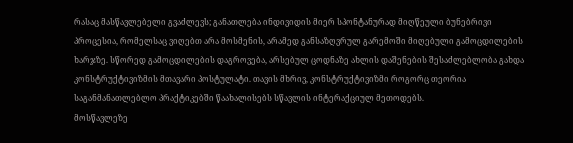რასაც მასწავლებელი გვაძლევს; განათლება ინდივიდის მიერ სპონტანურად მიღწეული ბუნებრივი პროცესია, რომელსაც ვიღებთ არა მოსმენის, არამედ განსაზღვრულ გარემოში მიღებული გამოცდილების ხარჯზე. სწორედ გამოცდილების დაგროვება, არსებულ ცოდნაზე ახლის დაშენების შესაძლებლობა გახდა კონსტრუქტივიზმის მთავარი პოსტულატი. თავის მხრივ, კონსტრუქტივიზმი როგორც თეორია საგანმანათლებლო პრაქტიკებში წაახალისებს სწავლის ინტერაქციულ მეთოდებს.
მოსწავლეზე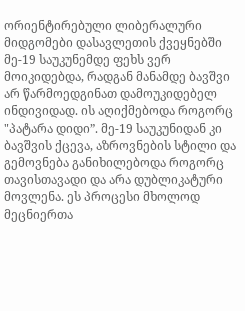ორიენტირებული ლიბერალური მიდგომები დასავლეთის ქვეყნებში მე-19 საუკუნემდე ფეხს ვერ მოიკიდებდა, რადგან მანამდე ბავშვი არ წარმოედგინათ დამოუკიდებელ ინდივიდად. ის აღიქმებოდა როგორც "პატარა დიდი”. მე-19 საუკუნიდან კი ბავშვის ქცევა, აზროვნების სტილი და გემოვნება განიხილებოდა როგორც თავისთავადი და არა დუბლიკატური მოვლენა. ეს პროცესი მხოლოდ მეცნიერთა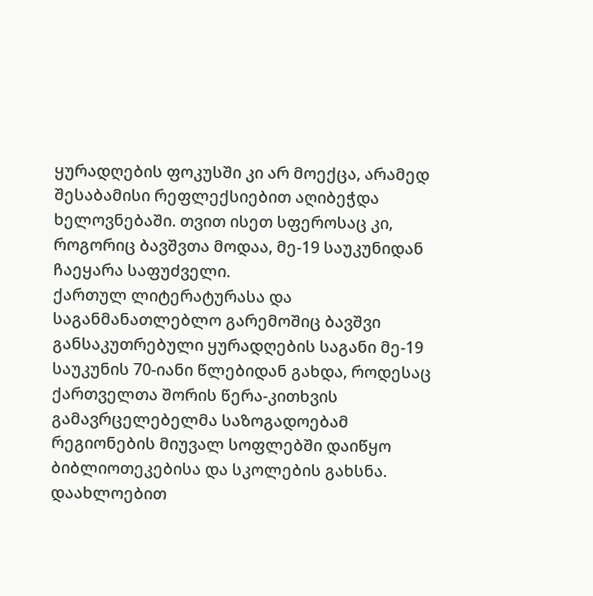ყურადღების ფოკუსში კი არ მოექცა, არამედ შესაბამისი რეფლექსიებით აღიბეჭდა ხელოვნებაში. თვით ისეთ სფეროსაც კი, როგორიც ბავშვთა მოდაა, მე-19 საუკუნიდან ჩაეყარა საფუძველი.
ქართულ ლიტერატურასა და საგანმანათლებლო გარემოშიც ბავშვი განსაკუთრებული ყურადღების საგანი მე-19 საუკუნის 70-იანი წლებიდან გახდა, როდესაც ქართველთა შორის წერა-კითხვის გამავრცელებელმა საზოგადოებამ რეგიონების მიუვალ სოფლებში დაიწყო ბიბლიოთეკებისა და სკოლების გახსნა. დაახლოებით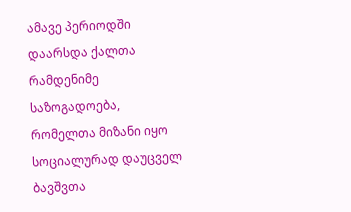ამავე პერიოდში დაარსდა ქალთა რამდენიმე საზოგადოება, რომელთა მიზანი იყო სოციალურად დაუცველ ბავშვთა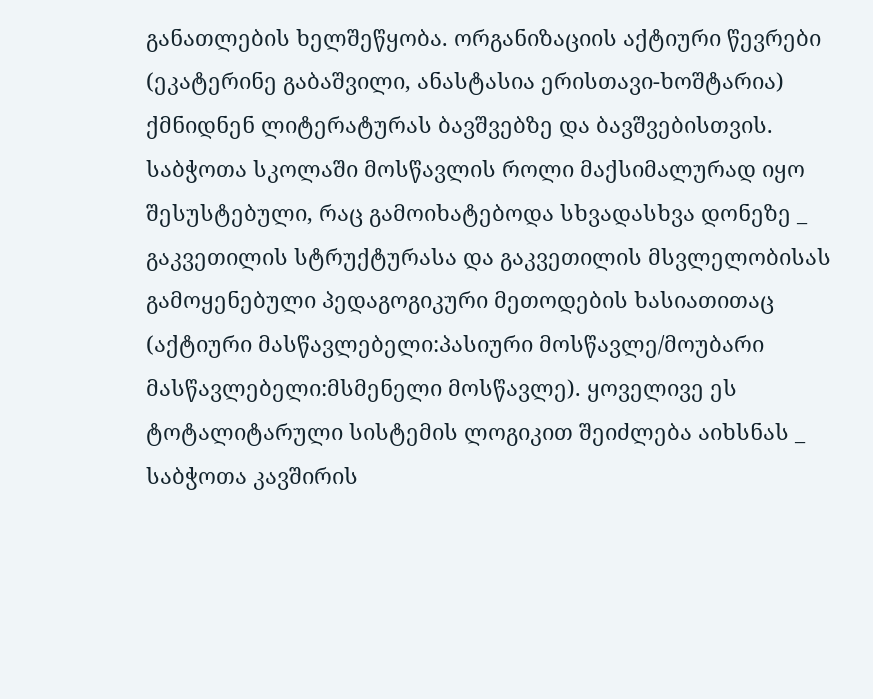განათლების ხელშეწყობა. ორგანიზაციის აქტიური წევრები (ეკატერინე გაბაშვილი, ანასტასია ერისთავი-ხოშტარია) ქმნიდნენ ლიტერატურას ბავშვებზე და ბავშვებისთვის.
საბჭოთა სკოლაში მოსწავლის როლი მაქსიმალურად იყო შესუსტებული, რაც გამოიხატებოდა სხვადასხვა დონეზე _ გაკვეთილის სტრუქტურასა და გაკვეთილის მსვლელობისას გამოყენებული პედაგოგიკური მეთოდების ხასიათითაც (აქტიური მასწავლებელი:პასიური მოსწავლე/მოუბარი მასწავლებელი:მსმენელი მოსწავლე). ყოველივე ეს ტოტალიტარული სისტემის ლოგიკით შეიძლება აიხსნას _ საბჭოთა კავშირის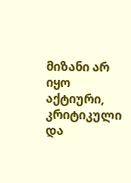მიზანი არ იყო აქტიური, კრიტიკული და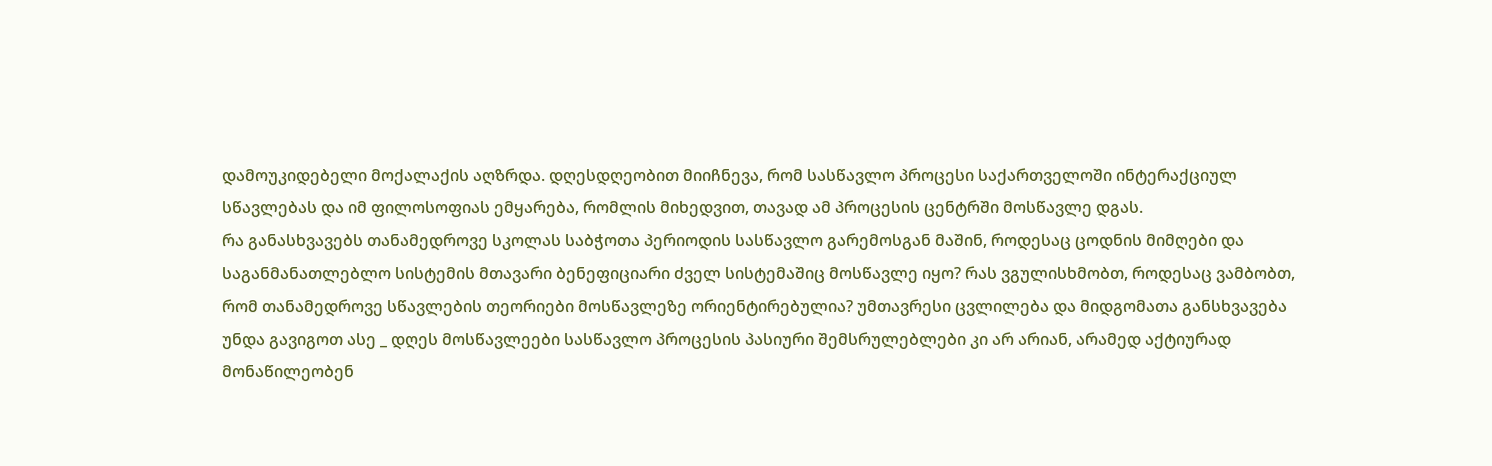დამოუკიდებელი მოქალაქის აღზრდა. დღესდღეობით მიიჩნევა, რომ სასწავლო პროცესი საქართველოში ინტერაქციულ სწავლებას და იმ ფილოსოფიას ემყარება, რომლის მიხედვით, თავად ამ პროცესის ცენტრში მოსწავლე დგას.
რა განასხვავებს თანამედროვე სკოლას საბჭოთა პერიოდის სასწავლო გარემოსგან მაშინ, როდესაც ცოდნის მიმღები და საგანმანათლებლო სისტემის მთავარი ბენეფიციარი ძველ სისტემაშიც მოსწავლე იყო? რას ვგულისხმობთ, როდესაც ვამბობთ, რომ თანამედროვე სწავლების თეორიები მოსწავლეზე ორიენტირებულია? უმთავრესი ცვლილება და მიდგომათა განსხვავება უნდა გავიგოთ ასე _ დღეს მოსწავლეები სასწავლო პროცესის პასიური შემსრულებლები კი არ არიან, არამედ აქტიურად მონაწილეობენ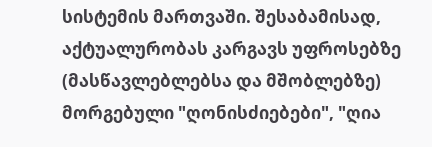სისტემის მართვაში. შესაბამისად, აქტუალურობას კარგავს უფროსებზე (მასწავლებლებსა და მშობლებზე) მორგებული "ღონისძიებები", "ღია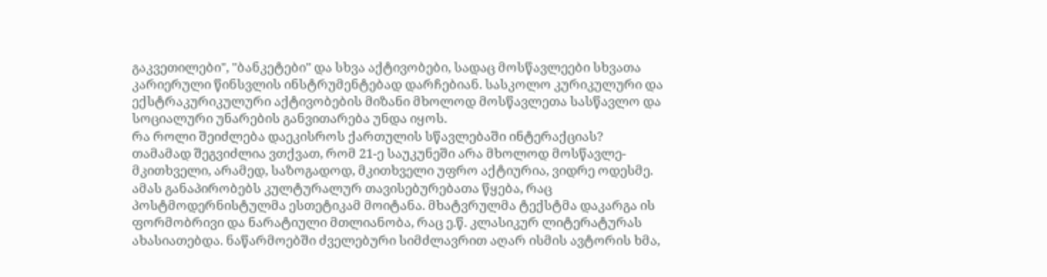გაკვეთილები", "ბანკეტები" და სხვა აქტივობები, სადაც მოსწავლეები სხვათა კარიერული წინსვლის ინსტრუმენტებად დარჩებიან. სასკოლო კურიკულური და ექსტრაკურიკულური აქტივობების მიზანი მხოლოდ მოსწავლეთა სასწავლო და სოციალური უნარების განვითარება უნდა იყოს.
რა როლი შეიძლება დაეკისროს ქართულის სწავლებაში ინტერაქციას? თამამად შეგვიძლია ვთქვათ, რომ 21-ე საუკუნეში არა მხოლოდ მოსწავლე-მკითხველი, არამედ, საზოგადოდ, მკითხველი უფრო აქტიურია, ვიდრე ოდესმე. ამას განაპირობებს კულტურალურ თავისებურებათა წყება, რაც პოსტმოდერნისტულმა ესთეტიკამ მოიტანა. მხატვრულმა ტექსტმა დაკარგა ის ფორმობრივი და ნარატიული მთლიანობა, რაც ე.წ. კლასიკურ ლიტერატურას ახასიათებდა. ნაწარმოებში ძველებური სიმძლავრით აღარ ისმის ავტორის ხმა,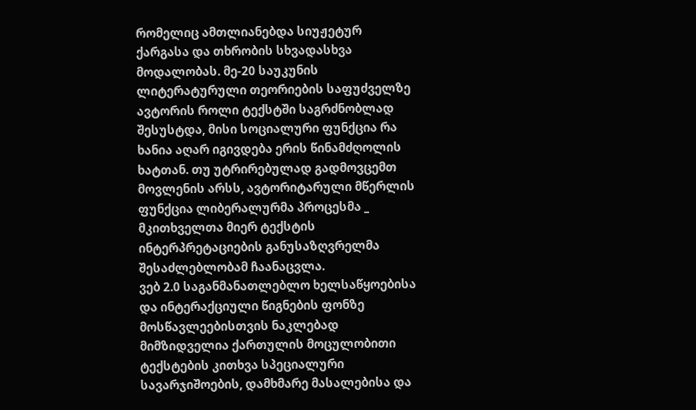რომელიც ამთლიანებდა სიუჟეტურ ქარგასა და თხრობის სხვადასხვა მოდალობას. მე-20 საუკუნის ლიტერატურული თეორიების საფუძველზე ავტორის როლი ტექსტში საგრძნობლად შესუსტდა, მისი სოციალური ფუნქცია რა ხანია აღარ იგივდება ერის წინამძღოლის ხატთან. თუ უტრირებულად გადმოვცემთ მოვლენის არსს, ავტორიტარული მწერლის ფუნქცია ლიბერალურმა პროცესმა _ მკითხველთა მიერ ტექსტის ინტერპრეტაციების განუსაზღვრელმა შესაძლებლობამ ჩაანაცვლა.
ვებ 2.0 საგანმანათლებლო ხელსაწყოებისა და ინტერაქციული წიგნების ფონზე მოსწავლეებისთვის ნაკლებად მიმზიდველია ქართულის მოცულობითი ტექსტების კითხვა სპეციალური სავარჯიშოების, დამხმარე მასალებისა და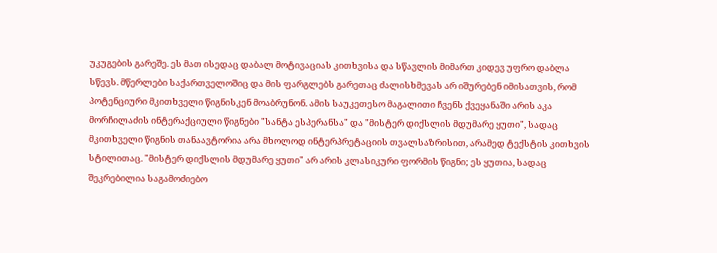უკუგების გარეშე. ეს მათ ისედაც დაბალ მოტივაციას კითხვისა და სწავლის მიმართ კიდევ უფრო დაბლა სწევს. მწერლები საქართველოშიც და მის ფარგლებს გარეთაც ძალისხმევას არ იშურებენ იმისათვის, რომ პოტენციური მკითხველი წიგნისკენ მოაბრუნონ. ამის საუკეთესო მაგალითი ჩვენს ქვეყანაში არის აკა მორჩილაძის ინტერაქციული წიგნები "სანტა ესპერანსა" და "მისტერ დიქსლის მდუმარე ყუთი", სადაც მკითხველი წიგნის თანაავტორია არა მხოლოდ ინტერპრეტაციის თვალსაზრისით, არამედ ტექსტის კითხვის სტილითაც. "მისტერ დიქსლის მდუმარე ყუთი" არ არის კლასიკური ფორმის წიგნი; ეს ყუთია, სადაც შეკრებილია საგამოძიებო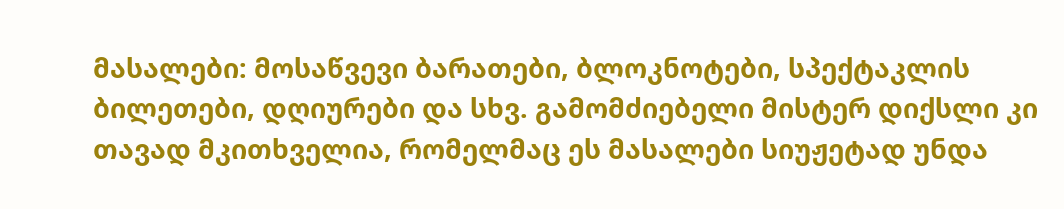მასალები: მოსაწვევი ბარათები, ბლოკნოტები, სპექტაკლის ბილეთები, დღიურები და სხვ. გამომძიებელი მისტერ დიქსლი კი თავად მკითხველია, რომელმაც ეს მასალები სიუჟეტად უნდა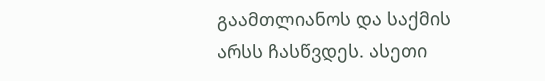გაამთლიანოს და საქმის არსს ჩასწვდეს. ასეთი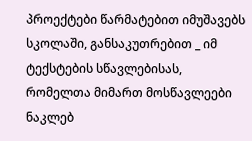პროექტები წარმატებით იმუშავებს სკოლაში, განსაკუთრებით _ იმ ტექსტების სწავლებისას, რომელთა მიმართ მოსწავლეები ნაკლებ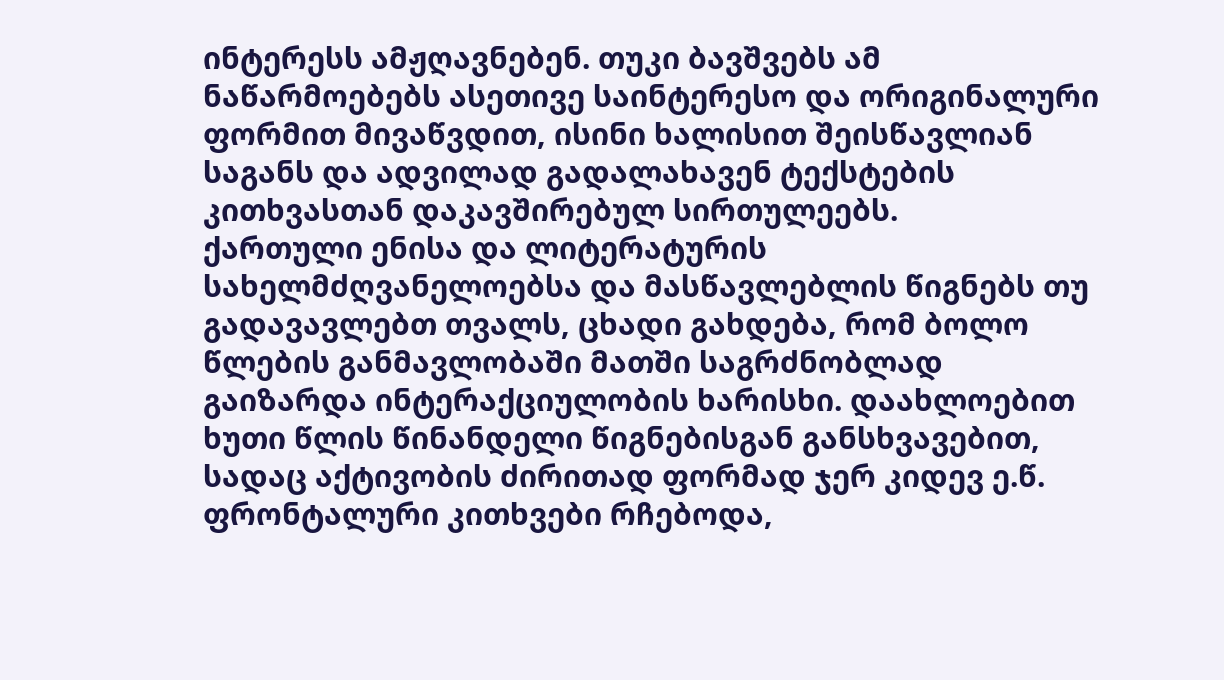ინტერესს ამჟღავნებენ. თუკი ბავშვებს ამ ნაწარმოებებს ასეთივე საინტერესო და ორიგინალური ფორმით მივაწვდით, ისინი ხალისით შეისწავლიან საგანს და ადვილად გადალახავენ ტექსტების კითხვასთან დაკავშირებულ სირთულეებს.
ქართული ენისა და ლიტერატურის სახელმძღვანელოებსა და მასწავლებლის წიგნებს თუ გადავავლებთ თვალს, ცხადი გახდება, რომ ბოლო წლების განმავლობაში მათში საგრძნობლად გაიზარდა ინტერაქციულობის ხარისხი. დაახლოებით ხუთი წლის წინანდელი წიგნებისგან განსხვავებით, სადაც აქტივობის ძირითად ფორმად ჯერ კიდევ ე.წ. ფრონტალური კითხვები რჩებოდა,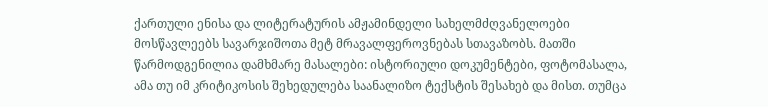ქართული ენისა და ლიტერატურის ამჟამინდელი სახელმძღვანელოები მოსწავლეებს სავარჯიშოთა მეტ მრავალფეროვნებას სთავაზობს. მათში წარმოდგენილია დამხმარე მასალები: ისტორიული დოკუმენტები, ფოტომასალა, ამა თუ იმ კრიტიკოსის შეხედულება საანალიზო ტექსტის შესახებ და მისთ. თუმცა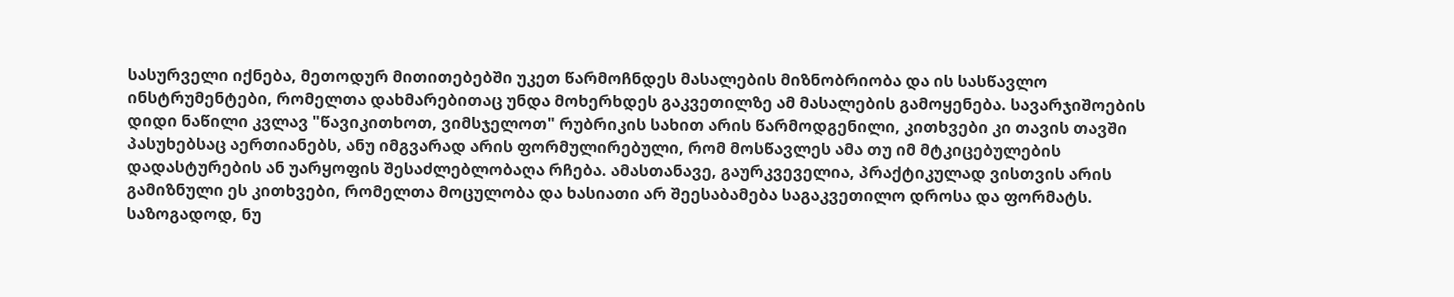სასურველი იქნება, მეთოდურ მითითებებში უკეთ წარმოჩნდეს მასალების მიზნობრიობა და ის სასწავლო ინსტრუმენტები, რომელთა დახმარებითაც უნდა მოხერხდეს გაკვეთილზე ამ მასალების გამოყენება. სავარჯიშოების დიდი ნაწილი კვლავ "წავიკითხოთ, ვიმსჯელოთ" რუბრიკის სახით არის წარმოდგენილი, კითხვები კი თავის თავში პასუხებსაც აერთიანებს, ანუ იმგვარად არის ფორმულირებული, რომ მოსწავლეს ამა თუ იმ მტკიცებულების დადასტურების ან უარყოფის შესაძლებლობაღა რჩება. ამასთანავე, გაურკვეველია, პრაქტიკულად ვისთვის არის გამიზნული ეს კითხვები, რომელთა მოცულობა და ხასიათი არ შეესაბამება საგაკვეთილო დროსა და ფორმატს. საზოგადოდ, ნუ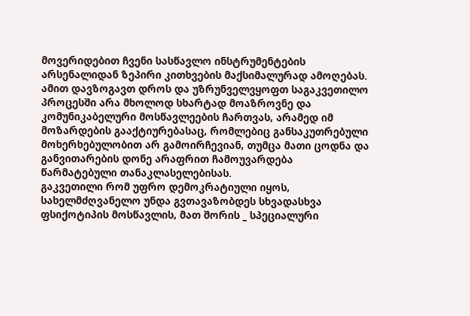მოვერიდებით ჩვენი სასწავლო ინსტრუმენტების არსენალიდან ზეპირი კითხვების მაქსიმალურად ამოღებას. ამით დავზოგავთ დროს და უზრუნველვყოფთ საგაკვეთილო პროცესში არა მხოლოდ სხარტად მოაზროვნე და კომუნიკაბელური მოსწავლეების ჩართვას, არამედ იმ მოზარდების გააქტიურებასაც, რომლებიც განსაკუთრებული მოხერხებულობით არ გამოირჩევიან, თუმცა მათი ცოდნა და განვითარების დონე არაფრით ჩამოუვარდება წარმატებული თანაკლასელებისას.
გაკვეთილი რომ უფრო დემოკრატიული იყოს, სახელმძღვანელო უნდა გვთავაზობდეს სხვადასხვა ფსიქოტიპის მოსწავლის, მათ შორის _ სპეციალური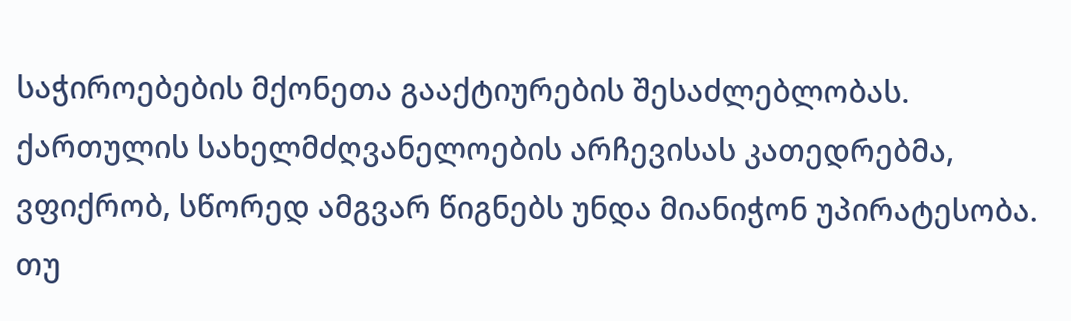საჭიროებების მქონეთა გააქტიურების შესაძლებლობას. ქართულის სახელმძღვანელოების არჩევისას კათედრებმა, ვფიქრობ, სწორედ ამგვარ წიგნებს უნდა მიანიჭონ უპირატესობა. თუ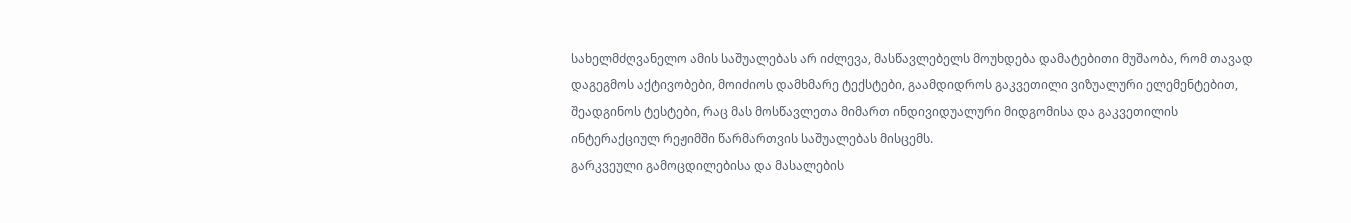სახელმძღვანელო ამის საშუალებას არ იძლევა, მასწავლებელს მოუხდება დამატებითი მუშაობა, რომ თავად დაგეგმოს აქტივობები, მოიძიოს დამხმარე ტექსტები, გაამდიდროს გაკვეთილი ვიზუალური ელემენტებით, შეადგინოს ტესტები, რაც მას მოსწავლეთა მიმართ ინდივიდუალური მიდგომისა და გაკვეთილის ინტერაქციულ რეჟიმში წარმართვის საშუალებას მისცემს.
გარკვეული გამოცდილებისა და მასალების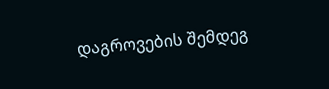დაგროვების შემდეგ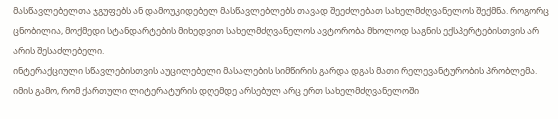მასწავლებელთა ჯგუფებს ან დამოუკიდებელ მასწავლებლებს თავად შეეძლებათ სახელმძღვანელოს შექმნა. როგორც ცნობილია, მოქმედი სტანდარტების მიხედვით სახელმძღვანელოს ავტორობა მხოლოდ საგნის ექსპერტებისთვის არ არის შესაძლებელი.
ინტერაქციული სწავლებისთვის აუცილებელი მასალების სიმწირის გარდა დგას მათი რელევანტურობის პრობლემა. იმის გამო, რომ ქართული ლიტერატურის დღემდე არსებულ არც ერთ სახელმძღვანელოში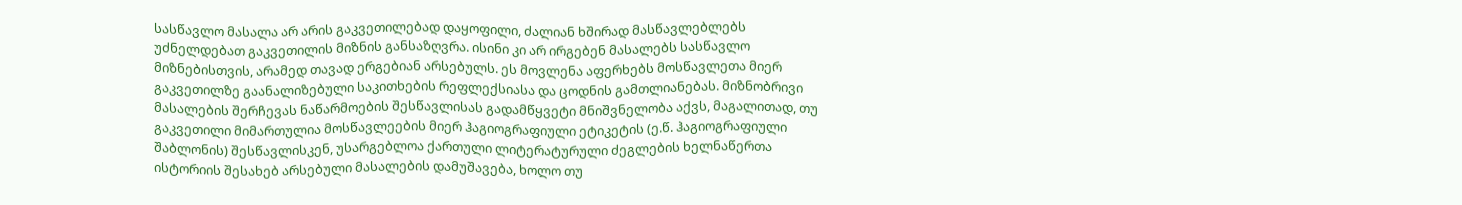სასწავლო მასალა არ არის გაკვეთილებად დაყოფილი, ძალიან ხშირად მასწავლებლებს უძნელდებათ გაკვეთილის მიზნის განსაზღვრა. ისინი კი არ ირგებენ მასალებს სასწავლო მიზნებისთვის, არამედ თავად ერგებიან არსებულს. ეს მოვლენა აფერხებს მოსწავლეთა მიერ გაკვეთილზე გაანალიზებული საკითხების რეფლექსიასა და ცოდნის გამთლიანებას. მიზნობრივი მასალების შერჩევას ნაწარმოების შესწავლისას გადამწყვეტი მნიშვნელობა აქვს, მაგალითად, თუ გაკვეთილი მიმართულია მოსწავლეების მიერ ჰაგიოგრაფიული ეტიკეტის (ე.წ. ჰაგიოგრაფიული შაბლონის) შესწავლისკენ, უსარგებლოა ქართული ლიტერატურული ძეგლების ხელნაწერთა ისტორიის შესახებ არსებული მასალების დამუშავება, ხოლო თუ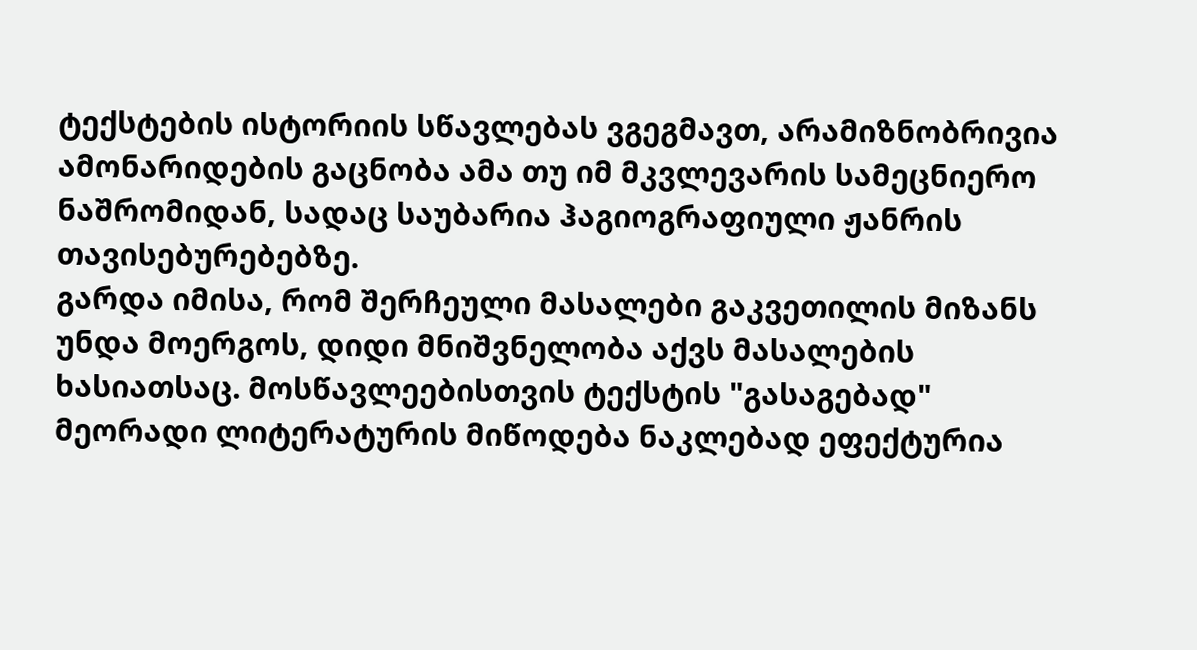ტექსტების ისტორიის სწავლებას ვგეგმავთ, არამიზნობრივია ამონარიდების გაცნობა ამა თუ იმ მკვლევარის სამეცნიერო ნაშრომიდან, სადაც საუბარია ჰაგიოგრაფიული ჟანრის თავისებურებებზე.
გარდა იმისა, რომ შერჩეული მასალები გაკვეთილის მიზანს უნდა მოერგოს, დიდი მნიშვნელობა აქვს მასალების ხასიათსაც. მოსწავლეებისთვის ტექსტის "გასაგებად" მეორადი ლიტერატურის მიწოდება ნაკლებად ეფექტურია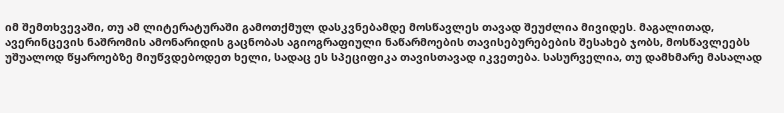იმ შემთხვევაში, თუ ამ ლიტერატურაში გამოთქმულ დასკვნებამდე მოსწავლეს თავად შეუძლია მივიდეს. მაგალითად, ავერინცევის ნაშრომის ამონარიდის გაცნობას აგიოგრაფიული ნაწარმოების თავისებურებების შესახებ ჯობს, მოსწავლეებს უშუალოდ წყაროებზე მიუწვდებოდეთ ხელი, სადაც ეს სპეციფიკა თავისთავად იკვეთება. სასურველია, თუ დამხმარე მასალად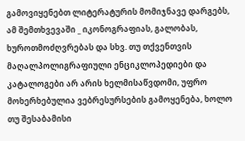გამოვიყენებთ ლიტერატურის მომიჯნავე დარგებს, ამ შემთხვევაში _ იკონოგრაფიას, გალობას, ხუროთმოძღვრებას და სხვ. თუ თქვენთვის მაღალპოლიგრაფიული ენციკლოპედიები და კატალოგები არ არის ხელმისაწვდომი, უფრო მოხერხებულია ვებრესურსების გამოყენება, ხოლო თუ შესაბამისი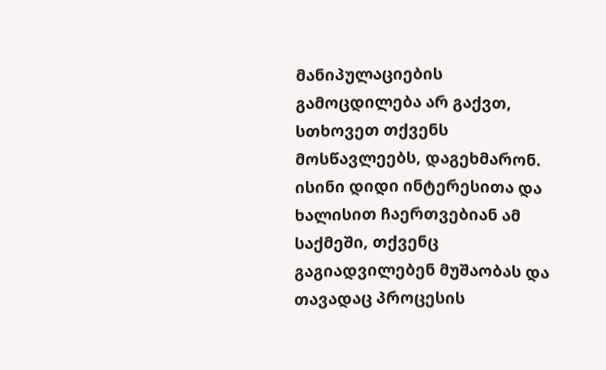მანიპულაციების გამოცდილება არ გაქვთ, სთხოვეთ თქვენს მოსწავლეებს, დაგეხმარონ. ისინი დიდი ინტერესითა და ხალისით ჩაერთვებიან ამ საქმეში, თქვენც გაგიადვილებენ მუშაობას და თავადაც პროცესის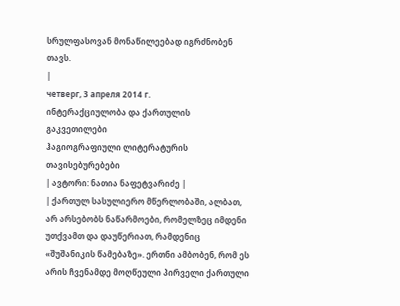სრულფასოვან მონაწილეებად იგრძნობენ თავს.
|
четверг, 3 апреля 2014 г.
ინტერაქციულობა და ქართულის გაკვეთილები
ჰაგიოგრაფიული ლიტერატურის თავისებურებები
| ავტორი: ნათია ნაფეტვარიძე |
| ქართულ სასულიერო მწერლობაში, ალბათ, არ არსებობს ნაწარმოები, რომელზეც იმდენი უთქვამთ და დაუწერიათ, რამდენიც «შუშანიკის წამებაზე». ერთნი ამბობენ, რომ ეს არის ჩვენამდე მოღწეული პირველი ქართული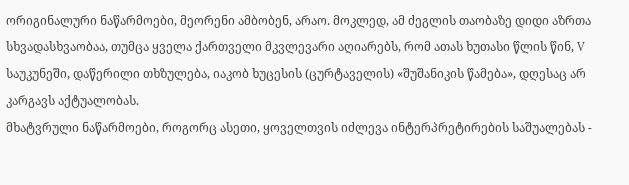ორიგინალური ნაწარმოები, მეორენი ამბობენ, არაო. მოკლედ, ამ ძეგლის თაობაზე დიდი აზრთა სხვადასხვაობაა, თუმცა ყველა ქართველი მკვლევარი აღიარებს, რომ ათას ხუთასი წლის წინ, V საუკუნეში, დაწერილი თხზულება, იაკობ ხუცესის (ცურტაველის) «შუშანიკის წამება», დღესაც არ კარგავს აქტუალობას.
მხატვრული ნაწარმოები, როგორც ასეთი, ყოველთვის იძლევა ინტერპრეტირების საშუალებას -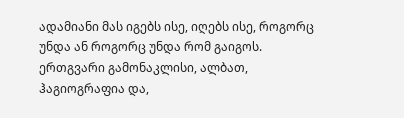ადამიანი მას იგებს ისე, იღებს ისე, როგორც უნდა ან როგორც უნდა რომ გაიგოს. ერთგვარი გამონაკლისი, ალბათ, ჰაგიოგრაფია და,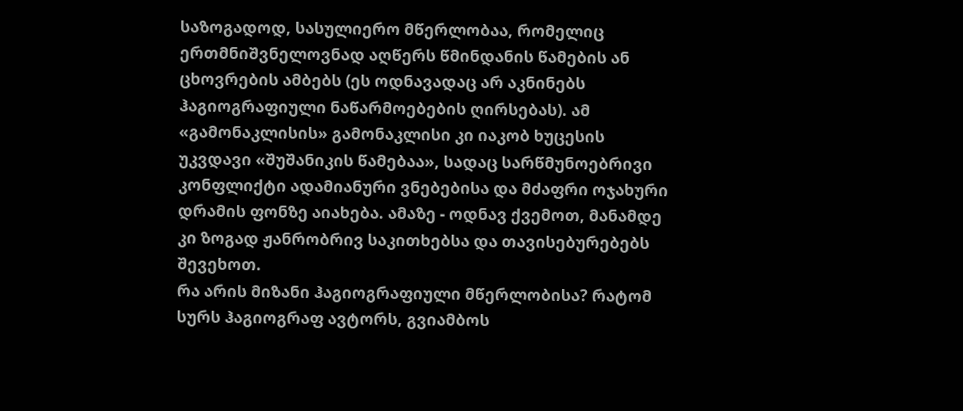საზოგადოდ, სასულიერო მწერლობაა, რომელიც ერთმნიშვნელოვნად აღწერს წმინდანის წამების ან ცხოვრების ამბებს (ეს ოდნავადაც არ აკნინებს ჰაგიოგრაფიული ნაწარმოებების ღირსებას). ამ «გამონაკლისის» გამონაკლისი კი იაკობ ხუცესის უკვდავი «შუშანიკის წამებაა», სადაც სარწმუნოებრივი კონფლიქტი ადამიანური ვნებებისა და მძაფრი ოჯახური დრამის ფონზე აიახება. ამაზე - ოდნავ ქვემოთ, მანამდე კი ზოგად ჟანრობრივ საკითხებსა და თავისებურებებს შევეხოთ.
რა არის მიზანი ჰაგიოგრაფიული მწერლობისა? რატომ სურს ჰაგიოგრაფ ავტორს, გვიამბოს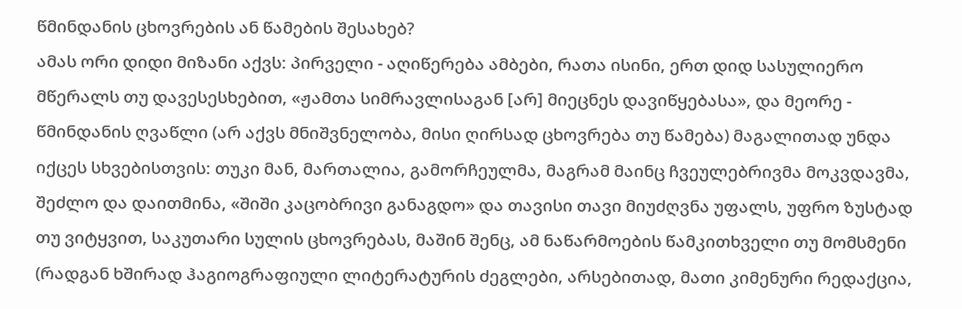წმინდანის ცხოვრების ან წამების შესახებ?
ამას ორი დიდი მიზანი აქვს: პირველი - აღიწერება ამბები, რათა ისინი, ერთ დიდ სასულიერო მწერალს თუ დავესესხებით, «ჟამთა სიმრავლისაგან [არ] მიეცნეს დავიწყებასა», და მეორე - წმინდანის ღვაწლი (არ აქვს მნიშვნელობა, მისი ღირსად ცხოვრება თუ წამება) მაგალითად უნდა იქცეს სხვებისთვის: თუკი მან, მართალია, გამორჩეულმა, მაგრამ მაინც ჩვეულებრივმა მოკვდავმა, შეძლო და დაითმინა, «შიში კაცობრივი განაგდო» და თავისი თავი მიუძღვნა უფალს, უფრო ზუსტად თუ ვიტყვით, საკუთარი სულის ცხოვრებას, მაშინ შენც, ამ ნაწარმოების წამკითხველი თუ მომსმენი (რადგან ხშირად ჰაგიოგრაფიული ლიტერატურის ძეგლები, არსებითად, მათი კიმენური რედაქცია,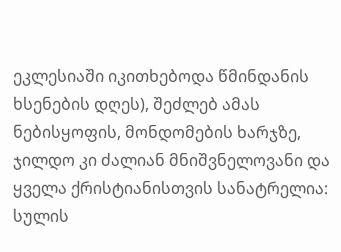ეკლესიაში იკითხებოდა წმინდანის ხსენების დღეს), შეძლებ ამას ნებისყოფის, მონდომების ხარჯზე, ჯილდო კი ძალიან მნიშვნელოვანი და ყველა ქრისტიანისთვის სანატრელია: სულის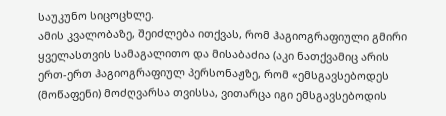საუკუნო სიცოცხლე.
ამის კვალობაზე, შეიძლება ითქვას, რომ ჰაგიოგრაფიული გმირი ყველასთვის სამაგალითო და მისაბაძია (აკი ნათქვამიც არის ერთ-ერთ ჰაგიოგრაფიულ პერსონაჟზე, რომ «ემსგავსებოდეს (მოწაფენი) მოძღვარსა თვისსა, ვითარცა იგი ემსგავსებოდის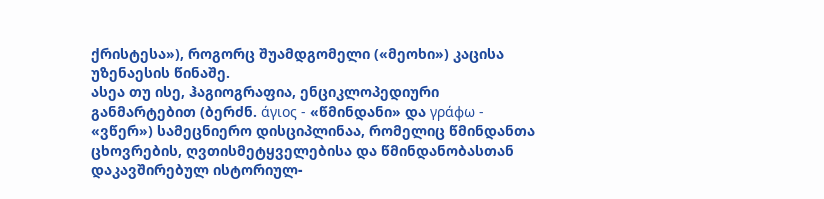ქრისტესა»), როგორც შუამდგომელი («მეოხი») კაცისა უზენაესის წინაშე.
ასეა თუ ისე, ჰაგიოგრაფია, ენციკლოპედიური განმარტებით (ბერძნ. άγιος - «წმინდანი» და γράφω - «ვწერ») სამეცნიერო დისციპლინაა, რომელიც წმინდანთა ცხოვრების, ღვთისმეტყველებისა და წმინდანობასთან დაკავშირებულ ისტორიულ-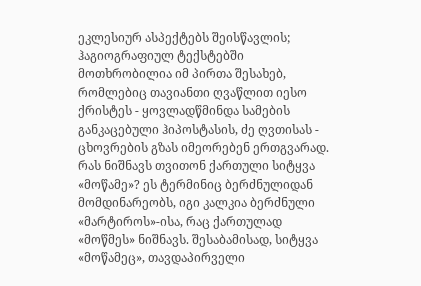ეკლესიურ ასპექტებს შეისწავლის; ჰაგიოგრაფიულ ტექსტებში მოთხრობილია იმ პირთა შესახებ, რომლებიც თავიანთი ღვაწლით იესო ქრისტეს - ყოვლადწმინდა სამების განკაცებული ჰიპოსტასის, ძე ღვთისას - ცხოვრების გზას იმეორებენ ერთგვარად.
რას ნიშნავს თვითონ ქართული სიტყვა «მოწამე»? ეს ტერმინიც ბერძნულიდან მომდინარეობს, იგი კალკია ბერძნული «მარტიროს»-ისა, რაც ქართულად «მოწმეს» ნიშნავს. შესაბამისად, სიტყვა «მოწამეც», თავდაპირველი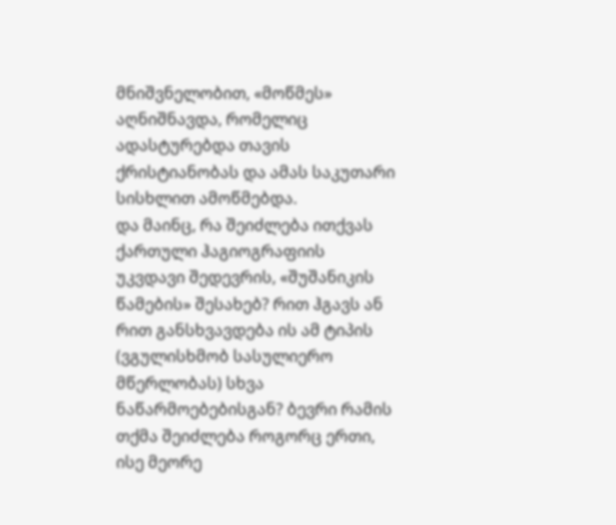მნიშვნელობით, «მოწმეს» აღნიშნავდა, რომელიც ადასტურებდა თავის ქრისტიანობას და ამას საკუთარი სისხლით ამოწმებდა.
და მაინც, რა შეიძლება ითქვას ქართული ჰაგიოგრაფიის უკვდავი შედევრის, «შუშანიკის წამების» შესახებ? რით ჰგავს ან რით განსხვავდება ის ამ ტიპის (ვგულისხმობ სასულიერო მწერლობას) სხვა ნაწარმოებებისგან? ბევრი რამის თქმა შეიძლება როგორც ერთი, ისე მეორე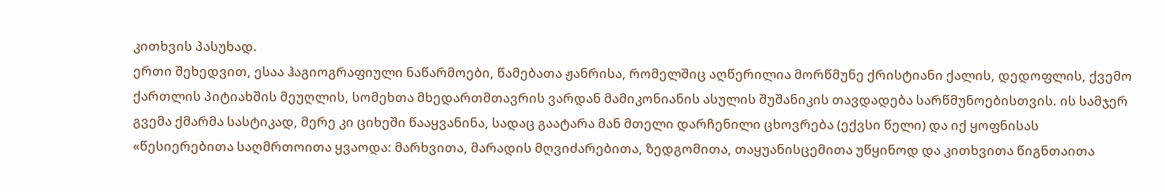კითხვის პასუხად.
ერთი შეხედვით, ესაა ჰაგიოგრაფიული ნაწარმოები, წამებათა ჟანრისა, რომელშიც აღწერილია მორწმუნე ქრისტიანი ქალის, დედოფლის, ქვემო ქართლის პიტიახშის მეუღლის, სომეხთა მხედართმთავრის ვარდან მამიკონიანის ასულის შუშანიკის თავდადება სარწმუნოებისთვის. ის სამჯერ გვემა ქმარმა სასტიკად, მერე კი ციხეში წააყვანინა, სადაც გაატარა მან მთელი დარჩენილი ცხოვრება (ექვსი წელი) და იქ ყოფნისას «წესიერებითა საღმრთოითა ყვაოდა: მარხვითა, მარადის მღვიძარებითა, ზედგომითა, თაყუანისცემითა უწყინოდ და კითხვითა წიგნთაითა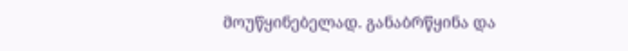მოუწყინებელად. განაბრწყინა და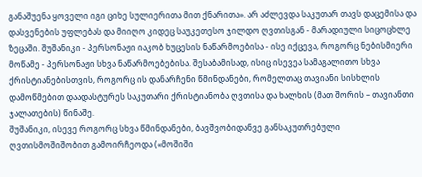განაშუენა ყოველი იგი ციხე სულიერითა მით ქნარითა». არ აძლევდა საკუთარ თავს დაცემისა და დასვენების უფლებას და მიიღო კიდეც საუკეთესო ჯილდო ღვთისგან - მარადიული სიცოცხლე ზეცაში. შუშანიკი - პერსონაჟი იაკობ ხუცესის ნაწარმოებისა - ისე იქცევა, როგორც ნებისმიერი მოწამე - პერსონაჟი სხვა ნაწარმოებებისა. შესაბამისად, ისიც ისევეა სამაგალითო სხვა ქრისტიანებისთვის, როგორც ის დანარჩენი წმინდანები, რომელთაც თავიანი სისხლის დამოწმებით დაადასტურეს საკუთარი ქრისტიანობა ღვთისა და ხალხის (მათ შორის – თავიანთი ჯალათების) წინაშე.
შუშანიკი, ისევე როგორც სხვა წმინდანები, ბავშვობიდანვე განსაკუთრებული ღვთისმოშიშობით გამოირჩეოდა («მოშიში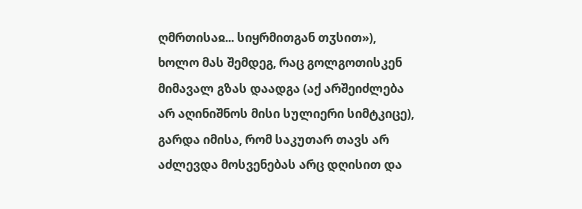ღმრთისაჲ... სიყრმითგან თჳსით»), ხოლო მას შემდეგ, რაც გოლგოთისკენ მიმავალ გზას დაადგა (აქ არშეიძლება არ აღინიშნოს მისი სულიერი სიმტკიცე), გარდა იმისა, რომ საკუთარ თავს არ აძლევდა მოსვენებას არც დღისით და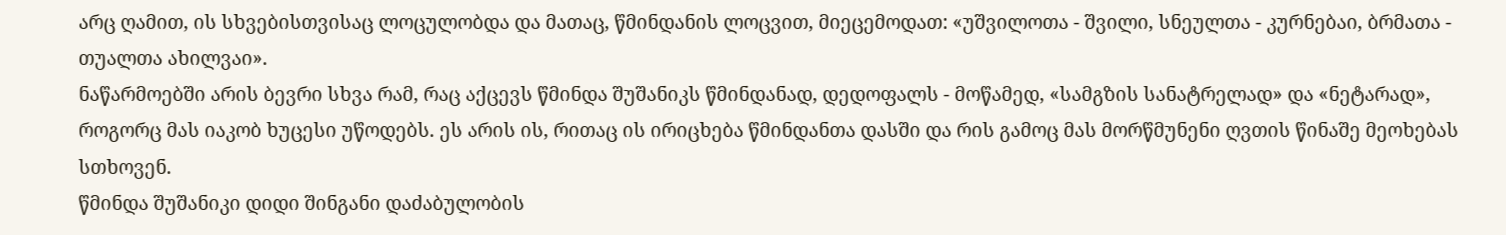არც ღამით, ის სხვებისთვისაც ლოცულობდა და მათაც, წმინდანის ლოცვით, მიეცემოდათ: «უშვილოთა - შვილი, სნეულთა - კურნებაი, ბრმათა - თუალთა ახილვაი».
ნაწარმოებში არის ბევრი სხვა რამ, რაც აქცევს წმინდა შუშანიკს წმინდანად, დედოფალს - მოწამედ, «სამგზის სანატრელად» და «ნეტარად», როგორც მას იაკობ ხუცესი უწოდებს. ეს არის ის, რითაც ის ირიცხება წმინდანთა დასში და რის გამოც მას მორწმუნენი ღვთის წინაშე მეოხებას სთხოვენ.
წმინდა შუშანიკი დიდი შინგანი დაძაბულობის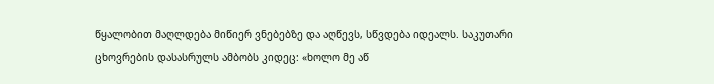წყალობით მაღლდება მიწიერ ვნებებზე და აღწევს, სწვდება იდეალს. საკუთარი ცხოვრების დასასრულს ამბობს კიდეც: «ხოლო მე აწ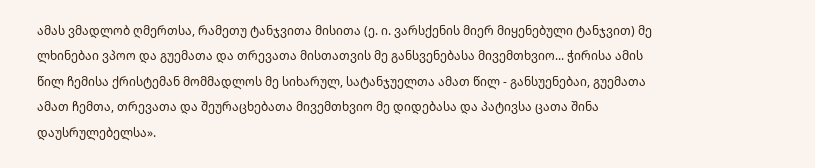ამას ვმადლობ ღმერთსა, რამეთუ ტანჯვითა მისითა (ე. ი. ვარსქენის მიერ მიყენებული ტანჯვით) მე ლხინებაი ვპოო და გუემათა და თრევათა მისთათვის მე განსვენებასა მივემთხვიო... ჭირისა ამის წილ ჩემისა ქრისტემან მომმადლოს მე სიხარულ, სატანჯუელთა ამათ წილ - განსუენებაი, გუემათა ამათ ჩემთა, თრევათა და შეურაცხებათა მივემთხვიო მე დიდებასა და პატივსა ცათა შინა დაუსრულებელსა».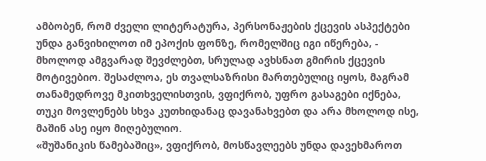ამბობენ, რომ ძველი ლიტერატურა, პერსონაჟების ქცევის ასპექტები უნდა განვიხილოთ იმ ეპოქის ფონზე, რომელშიც იგი იწერება, - მხოლოდ ამგვარად შევძლებთ, სრულად ავხსნათ გმირის ქცევის მოტივებიო. შესაძლოა, ეს თვალსაზრისი მართებულიც იყოს, მაგრამ თანამედროვე მკითხველისთვის, ვფიქრობ, უფრო გასაგები იქნება, თუკი მოვლენებს სხვა კუთხიდანაც დავანახვებთ და არა მხოლოდ ისე, მაშინ ასე იყო მიღებულიო.
«შუშანიკის წამებაშიც», ვფიქრობ, მოსწავლეებს უნდა დავეხმაროთ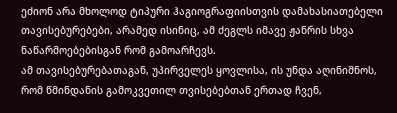ეძიონ არა მხოლოდ ტიპური ჰაგიოგრაფიისთვის დამახასიათებელი თავისებურებები, არამედ ისინიც, ამ ძეგლს იმავე ჟანრის სხვა ნაწარმოებებისგან რომ გამოარჩევს.
ამ თავისებურებათაგან, უპირველეს ყოვლისა, ის უნდა აღინიშნოს, რომ წმინდანის გამოკვეთილ თვისებებთან ერთად ჩვენ,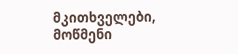მკითხველები, მოწმენი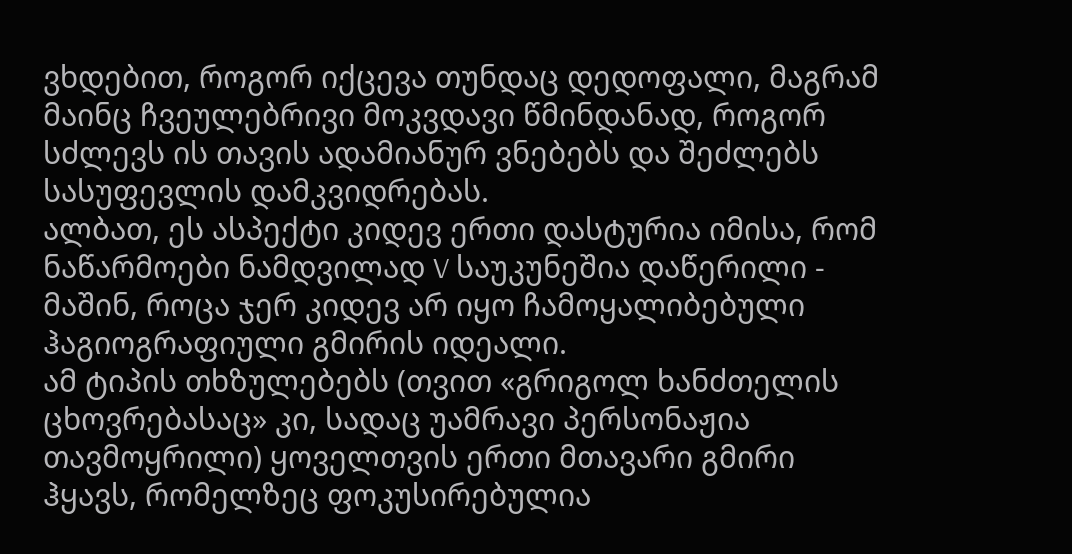ვხდებით, როგორ იქცევა თუნდაც დედოფალი, მაგრამ მაინც ჩვეულებრივი მოკვდავი წმინდანად, როგორ სძლევს ის თავის ადამიანურ ვნებებს და შეძლებს სასუფევლის დამკვიდრებას.
ალბათ, ეს ასპექტი კიდევ ერთი დასტურია იმისა, რომ ნაწარმოები ნამდვილად V საუკუნეშია დაწერილი - მაშინ, როცა ჯერ კიდევ არ იყო ჩამოყალიბებული ჰაგიოგრაფიული გმირის იდეალი.
ამ ტიპის თხზულებებს (თვით «გრიგოლ ხანძთელის ცხოვრებასაც» კი, სადაც უამრავი პერსონაჟია თავმოყრილი) ყოველთვის ერთი მთავარი გმირი ჰყავს, რომელზეც ფოკუსირებულია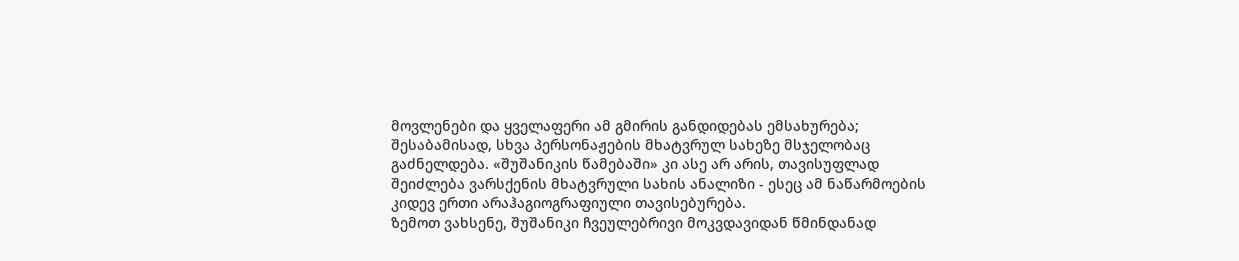მოვლენები და ყველაფერი ამ გმირის განდიდებას ემსახურება; შესაბამისად, სხვა პერსონაჟების მხატვრულ სახეზე მსჯელობაც გაძნელდება. «შუშანიკის წამებაში» კი ასე არ არის, თავისუფლად შეიძლება ვარსქენის მხატვრული სახის ანალიზი - ესეც ამ ნაწარმოების კიდევ ერთი არაჰაგიოგრაფიული თავისებურება.
ზემოთ ვახსენე, შუშანიკი ჩვეულებრივი მოკვდავიდან წმინდანად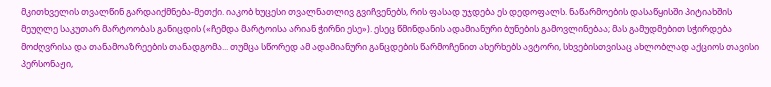მკითხველის თვალწინ გარდაიქმნება-მეთქი. იაკობ ხუცესი თვალნათლივ გვიჩვენებს, რის ფასად უჯდება ეს დედოფალს. ნაწარმოების დასაწყისში პიტიახშის მეუღლე საკუთარ მარტოობას განიცდის («ჩემდა მარტოისა არიან ჭირნი ესე»). ესეც წმინდანის ადამიანური ბუნების გამოვლინებაა; მას გამუდმებით სჭირდება მოძღვრისა და თანამოაზრეების თანადგომა... თუმცა სწორედ ამ ადამიანური განცდების წარმოჩენით ახერხებს ავტორი, სხვებისთვისაც ახლობლად აქციოს თავისი პერსონაჟი,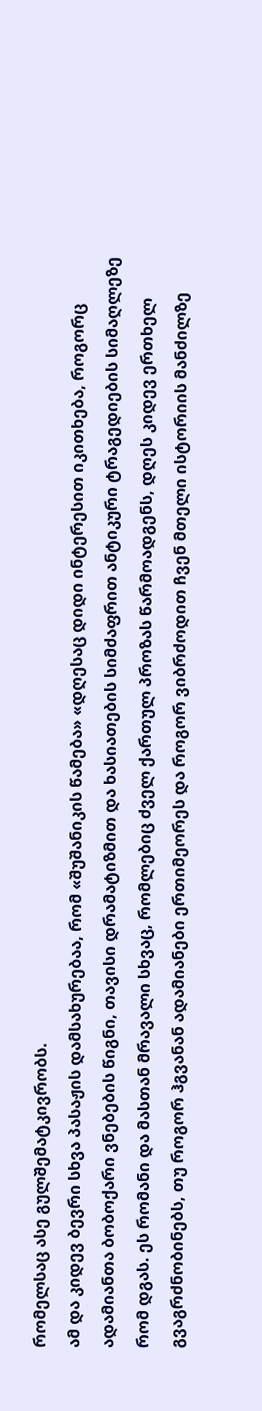რომელსაც ასე გულშემატკივრობს.
ამ და კიდევ ბევრი სხვა პასაჟის დამსახურებაა, რომ «შუშანიკის წამება» «დღესაც დიდი ინტერესით იკითხება, როგორც ადამიანთა ბობოქარი ვნებების წიგნი, თავისი დრამატიზმით და ხასიათების სიმძაფრით ანტიკური ტრაგედიების სიმაღლეზე რომ დგას. ეს რომანი და მასთან მრავალი სხვაც, რომლებიც ძველ ქართულ პროზას წარმოადგენს, დღეს კიდევ ერთხელ გვაგრძნობინებს, თუ როგორ ჰგვანან ადამიანები ერთიმეორეს და როგორ ვიბრძოდით ჩვენ მთელი ისტორიის მანძილზე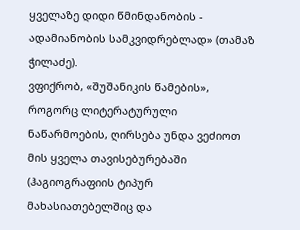ყველაზე დიდი წმინდანობის - ადამიანობის სამკვიდრებლად» (თამაზ ჭილაძე).
ვფიქრობ, «შუშანიკის წამების», როგორც ლიტერატურული ნაწარმოების, ღირსება უნდა ვეძიოთ მის ყველა თავისებურებაში (ჰაგიოგრაფიის ტიპურ მახასიათებელშიც და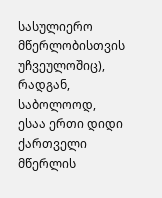სასულიერო მწერლობისთვის უჩვეულოშიც), რადგან, საბოლოოდ, ესაა ერთი დიდი ქართველი მწერლის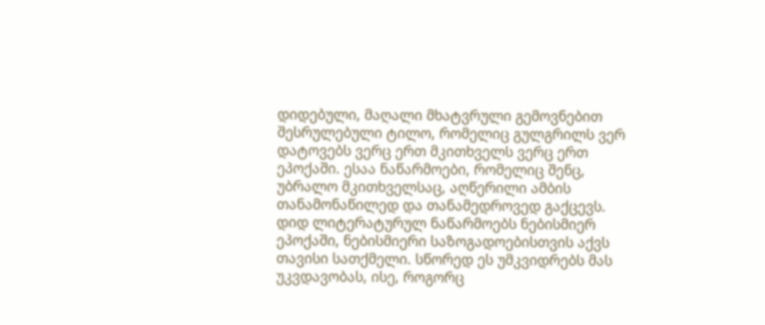დიდებული, მაღალი მხატვრული გემოვნებით შესრულებული ტილო, რომელიც გულგრილს ვერ დატოვებს ვერც ერთ მკითხველს ვერც ერთ ეპოქაში. ესაა ნაწარმოები, რომელიც შენც, უბრალო მკითხველსაც, აღწერილი ამბის თანამონაწილედ და თანამედროვედ გაქცევს.
დიდ ლიტერატურულ ნაწარმოებს ნებისმიერ ეპოქაში, ნებისმიერი საზოგადოებისთვის აქვს თავისი სათქმელი. სწორედ ეს უმკვიდრებს მას უკვდავობას, ისე, როგორც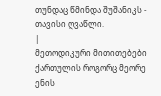თუნდაც წმინდა შუშანიკს - თავისი ღვაწლი.
|
მეთოდიკური მითითებები ქართულის როგორც მეორე ენის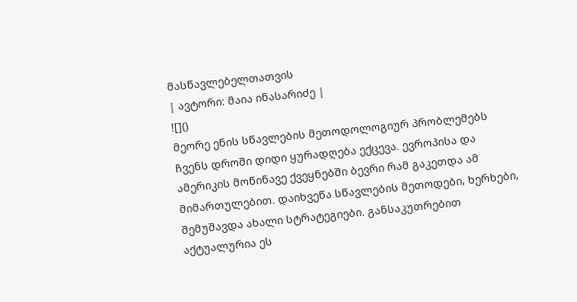მასწავლებელთათვის
| ავტორი: მაია ინასარიძე |
![]()
მეორე ენის სწავლების მეთოდოლოგიურ პრობლემებს ჩვენს დროში დიდი ყურადღება ექცევა. ევროპისა და ამერიკის მოწინავე ქვეყნებში ბევრი რამ გაკეთდა ამ მიმართულებით. დაიხვეწა სწავლების მეთოდები, ხერხები, შემუშავდა ახალი სტრატეგიები. განსაკუთრებით აქტუალურია ეს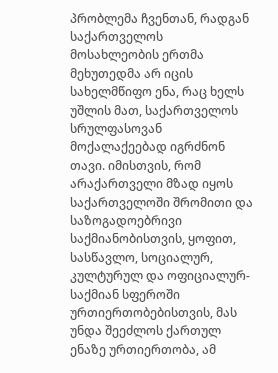პრობლემა ჩვენთან, რადგან საქართველოს მოსახლეობის ერთმა მეხუთედმა არ იცის სახელმწიფო ენა, რაც ხელს უშლის მათ, საქართველოს სრულფასოვან მოქალაქეებად იგრძნონ თავი. იმისთვის, რომ არაქართველი მზად იყოს საქართველოში შრომითი და საზოგადოებრივი საქმიანობისთვის, ყოფით, სასწავლო, სოციალურ, კულტურულ და ოფიციალურ-საქმიან სფეროში ურთიერთობებისთვის, მას უნდა შეეძლოს ქართულ ენაზე ურთიერთობა, ამ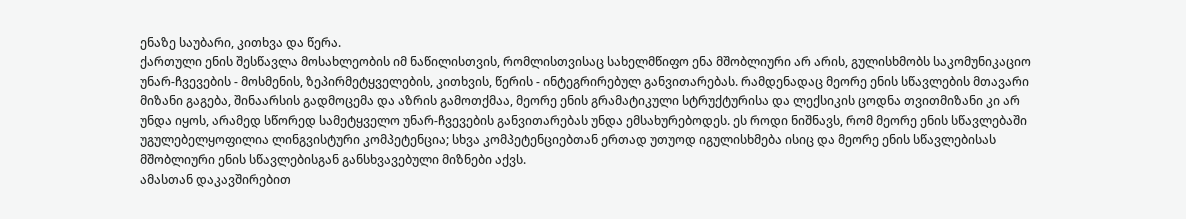ენაზე საუბარი, კითხვა და წერა.
ქართული ენის შესწავლა მოსახლეობის იმ ნაწილისთვის, რომლისთვისაც სახელმწიფო ენა მშობლიური არ არის, გულისხმობს საკომუნიკაციო უნარ-ჩვევების - მოსმენის, ზეპირმეტყველების, კითხვის, წერის - ინტეგრირებულ განვითარებას. რამდენადაც მეორე ენის სწავლების მთავარი მიზანი გაგება, შინაარსის გადმოცემა და აზრის გამოთქმაა, მეორე ენის გრამატიკული სტრუქტურისა და ლექსიკის ცოდნა თვითმიზანი კი არ უნდა იყოს, არამედ სწორედ სამეტყველო უნარ-ჩვევების განვითარებას უნდა ემსახურებოდეს. ეს როდი ნიშნავს, რომ მეორე ენის სწავლებაში უგულებელყოფილია ლინგვისტური კომპეტენცია; სხვა კომპეტენციებთან ერთად უთუოდ იგულისხმება ისიც და მეორე ენის სწავლებისას მშობლიური ენის სწავლებისგან განსხვავებული მიზნები აქვს.
ამასთან დაკავშირებით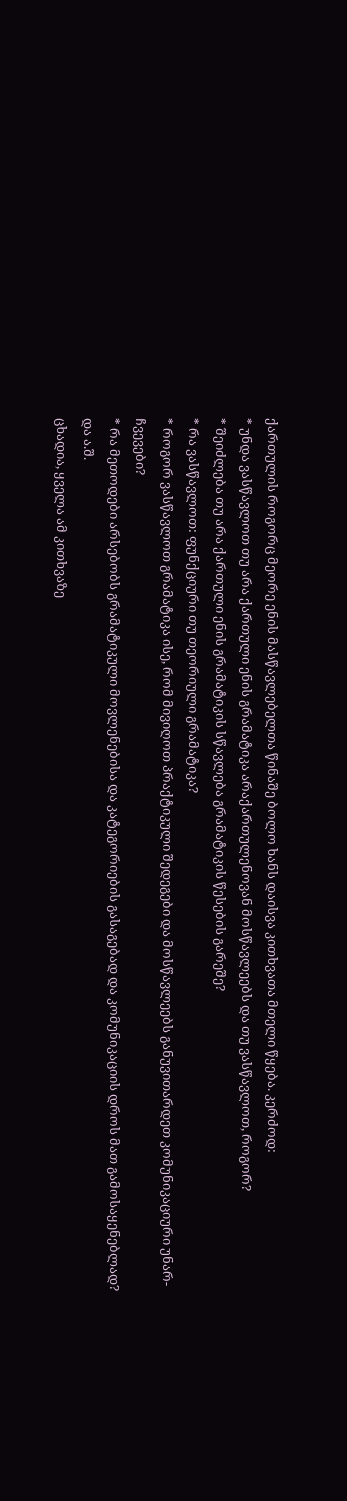ქართულის როგორც მეორე ენის მასწავლებელთა წინაშე ბოლო ხანს დაისვა კითხვათა მთელი წყება. კერძოდ:
* უნდა ვასწავლოთ თუ არა ქართული ენის გრამატიკა არაქართულენოვან მოსწავლეებს და თუ ვასწავლოთ, როგორ?
* შეიძლება თუ არა ქართული ენის გრამატიკის სწავლება გრამატიკის წესების გარეშე?
* რა ვასწავლოთ: ფუნქციური თუ თეორიული გრამატიკა?
* როგორ ვასწავლოთ გრამატიკა ისე, რომ მივიღოთ პრაქტიკული შედეგები და მოსწავლეებს განუვითარდეთ კომუნიკაციური უნარ-ჩვევები?
* რა მეთოდები არსებობს გრამატიკული მოვლენებისა და კატეგორიების გასაგებად და კომუნიკაციის დროს მათ გამოსაყენებლად?
და ა.შ.
ცხადია, ყველა ამ კითხვაზე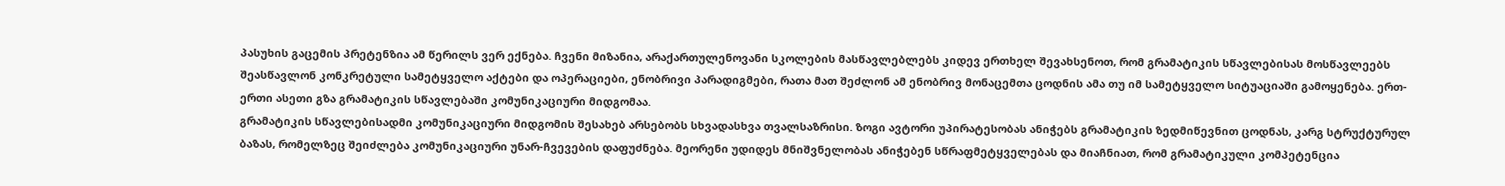პასუხის გაცემის პრეტენზია ამ წერილს ვერ ექნება. ჩვენი მიზანია, არაქართულენოვანი სკოლების მასწავლებლებს კიდევ ერთხელ შევახსენოთ, რომ გრამატიკის სწავლებისას მოსწავლეებს შეასწავლონ კონკრეტული სამეტყველო აქტები და ოპერაციები, ენობრივი პარადიგმები, რათა მათ შეძლონ ამ ენობრივ მონაცემთა ცოდნის ამა თუ იმ სამეტყველო სიტუაციაში გამოყენება. ერთ-ერთი ასეთი გზა გრამატიკის სწავლებაში კომუნიკაციური მიდგომაა.
გრამატიკის სწავლებისადმი კომუნიკაციური მიდგომის შესახებ არსებობს სხვადასხვა თვალსაზრისი. ზოგი ავტორი უპირატესობას ანიჭებს გრამატიკის ზედმიწევნით ცოდნას, კარგ სტრუქტურულ ბაზას, რომელზეც შეიძლება კომუნიკაციური უნარ-ჩვევების დაფუძნება. მეორენი უდიდეს მნიშვნელობას ანიჭებენ სწრაფმეტყველებას და მიაჩნიათ, რომ გრამატიკული კომპეტენცია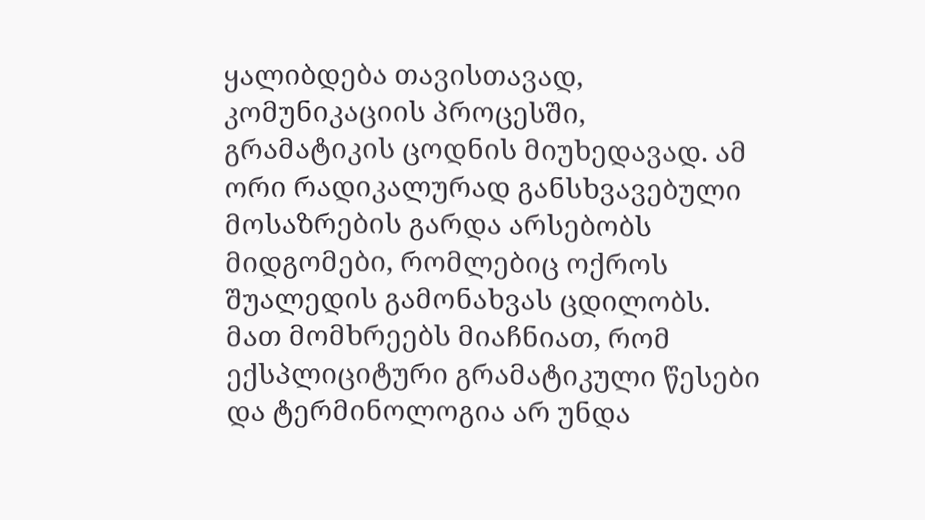ყალიბდება თავისთავად, კომუნიკაციის პროცესში, გრამატიკის ცოდნის მიუხედავად. ამ ორი რადიკალურად განსხვავებული მოსაზრების გარდა არსებობს მიდგომები, რომლებიც ოქროს შუალედის გამონახვას ცდილობს. მათ მომხრეებს მიაჩნიათ, რომ ექსპლიციტური გრამატიკული წესები და ტერმინოლოგია არ უნდა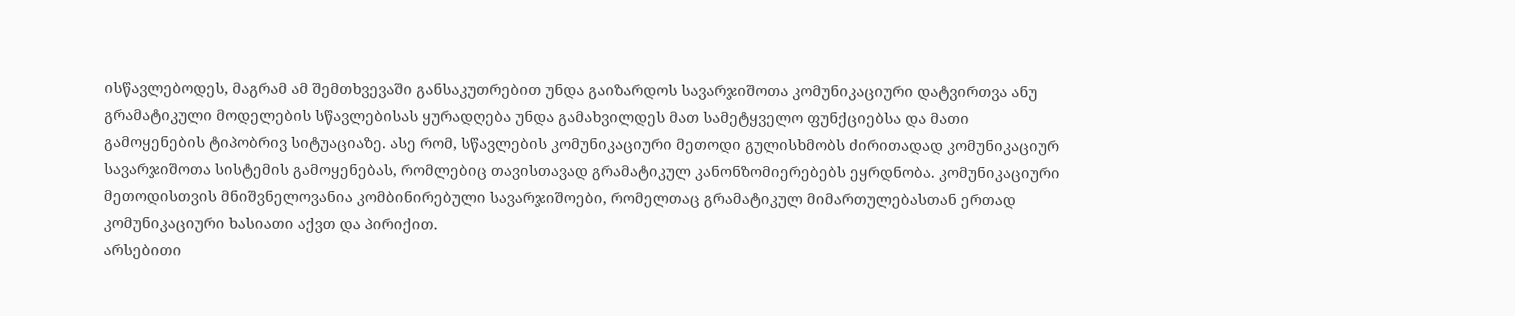ისწავლებოდეს, მაგრამ ამ შემთხვევაში განსაკუთრებით უნდა გაიზარდოს სავარჯიშოთა კომუნიკაციური დატვირთვა ანუ გრამატიკული მოდელების სწავლებისას ყურადღება უნდა გამახვილდეს მათ სამეტყველო ფუნქციებსა და მათი გამოყენების ტიპობრივ სიტუაციაზე. ასე რომ, სწავლების კომუნიკაციური მეთოდი გულისხმობს ძირითადად კომუნიკაციურ სავარჯიშოთა სისტემის გამოყენებას, რომლებიც თავისთავად გრამატიკულ კანონზომიერებებს ეყრდნობა. კომუნიკაციური მეთოდისთვის მნიშვნელოვანია კომბინირებული სავარჯიშოები, რომელთაც გრამატიკულ მიმართულებასთან ერთად კომუნიკაციური ხასიათი აქვთ და პირიქით.
არსებითი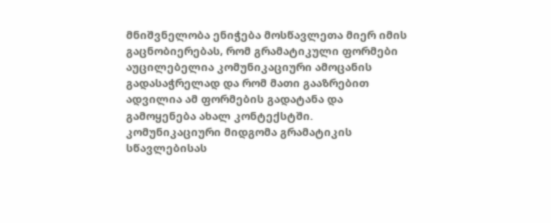მნიშვნელობა ენიჭება მოსწავლეთა მიერ იმის გაცნობიერებას, რომ გრამატიკული ფორმები აუცილებელია კომუნიკაციური ამოცანის გადასაჭრელად და რომ მათი გააზრებით ადვილია ამ ფორმების გადატანა და გამოყენება ახალ კონტექსტში.
კომუნიკაციური მიდგომა გრამატიკის სწავლებისას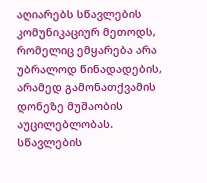აღიარებს სწავლების კომუნიკაციურ მეთოდს, რომელიც ემყარება არა უბრალოდ წინადადების, არამედ გამონათქვამის დონეზე მუშაობის აუცილებლობას. სწავლების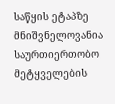საწყის ეტაპზე მნიშვნელოვანია საურთიერთობო მეტყველების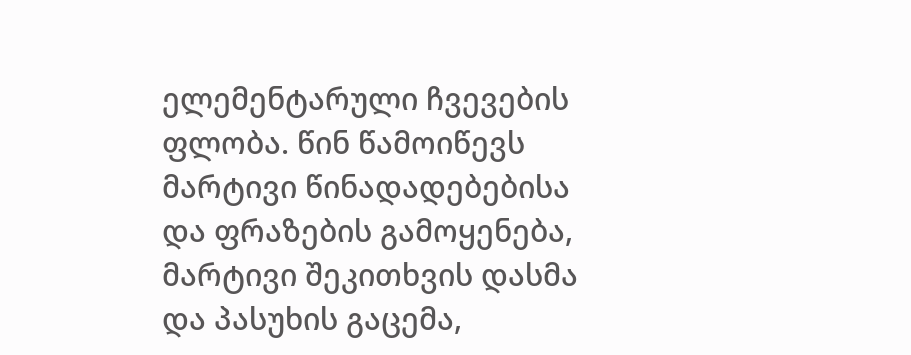ელემენტარული ჩვევების ფლობა. წინ წამოიწევს მარტივი წინადადებებისა და ფრაზების გამოყენება, მარტივი შეკითხვის დასმა და პასუხის გაცემა,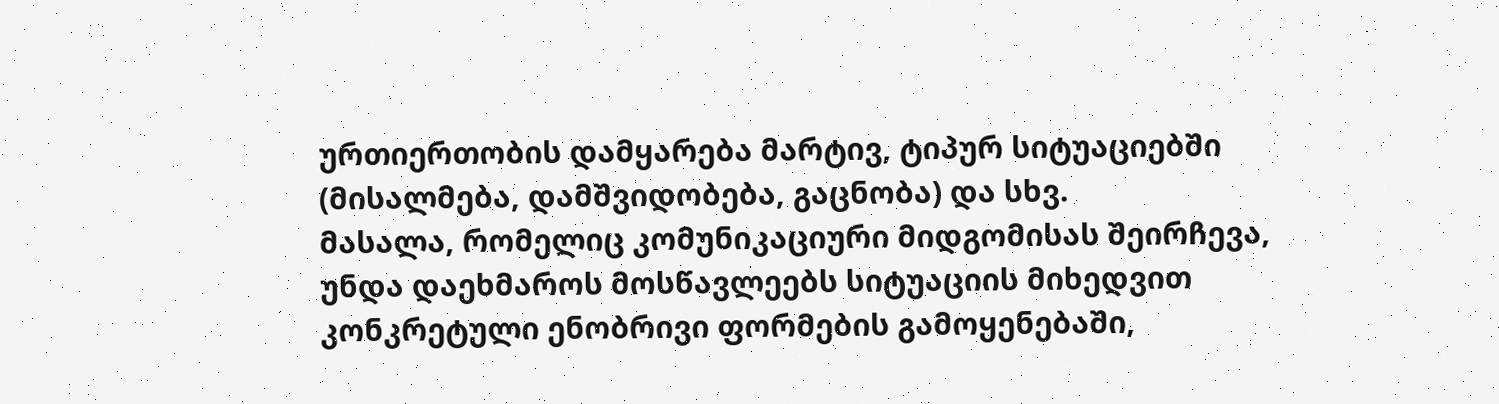ურთიერთობის დამყარება მარტივ, ტიპურ სიტუაციებში (მისალმება, დამშვიდობება, გაცნობა) და სხვ.
მასალა, რომელიც კომუნიკაციური მიდგომისას შეირჩევა, უნდა დაეხმაროს მოსწავლეებს სიტუაციის მიხედვით კონკრეტული ენობრივი ფორმების გამოყენებაში,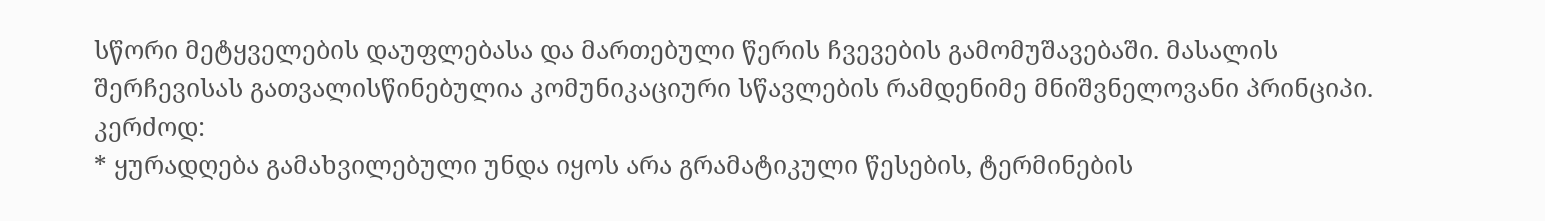სწორი მეტყველების დაუფლებასა და მართებული წერის ჩვევების გამომუშავებაში. მასალის შერჩევისას გათვალისწინებულია კომუნიკაციური სწავლების რამდენიმე მნიშვნელოვანი პრინციპი. კერძოდ:
* ყურადღება გამახვილებული უნდა იყოს არა გრამატიკული წესების, ტერმინების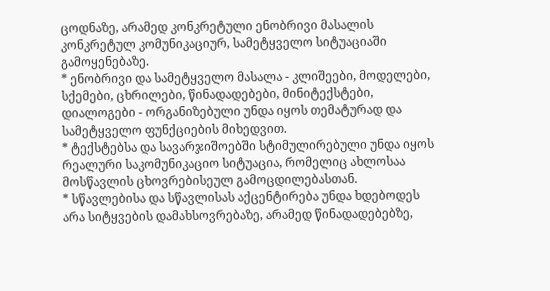ცოდნაზე, არამედ კონკრეტული ენობრივი მასალის კონკრეტულ კომუნიკაციურ, სამეტყველო სიტუაციაში გამოყენებაზე.
* ენობრივი და სამეტყველო მასალა - კლიშეები, მოდელები, სქემები, ცხრილები, წინადადებები, მინიტექსტები, დიალოგები - ორგანიზებული უნდა იყოს თემატურად და სამეტყველო ფუნქციების მიხედვით.
* ტექსტებსა და სავარჯიშოებში სტიმულირებული უნდა იყოს რეალური საკომუნიკაციო სიტუაცია, რომელიც ახლოსაა მოსწავლის ცხოვრებისეულ გამოცდილებასთან.
* სწავლებისა და სწავლისას აქცენტირება უნდა ხდებოდეს არა სიტყვების დამახსოვრებაზე, არამედ წინადადებებზე,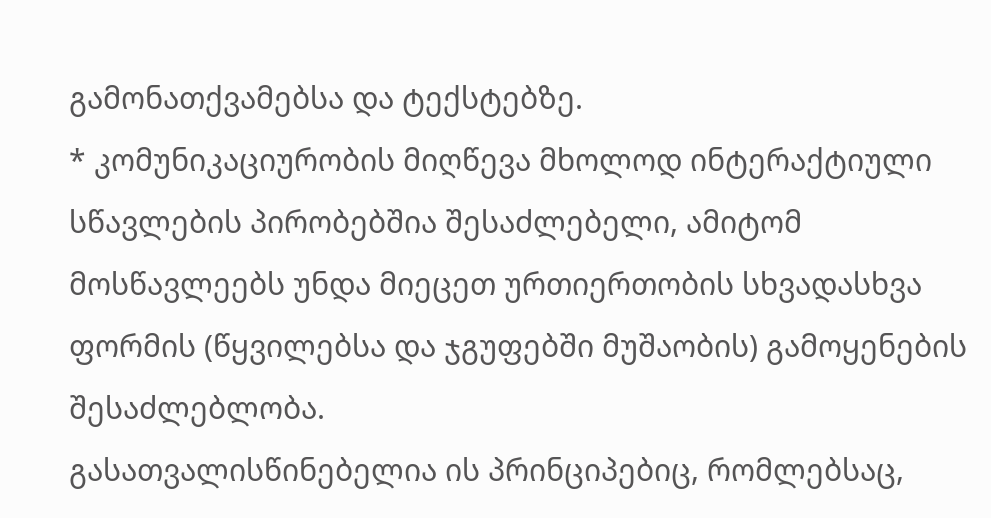გამონათქვამებსა და ტექსტებზე.
* კომუნიკაციურობის მიღწევა მხოლოდ ინტერაქტიული სწავლების პირობებშია შესაძლებელი, ამიტომ მოსწავლეებს უნდა მიეცეთ ურთიერთობის სხვადასხვა ფორმის (წყვილებსა და ჯგუფებში მუშაობის) გამოყენების შესაძლებლობა.
გასათვალისწინებელია ის პრინციპებიც, რომლებსაც,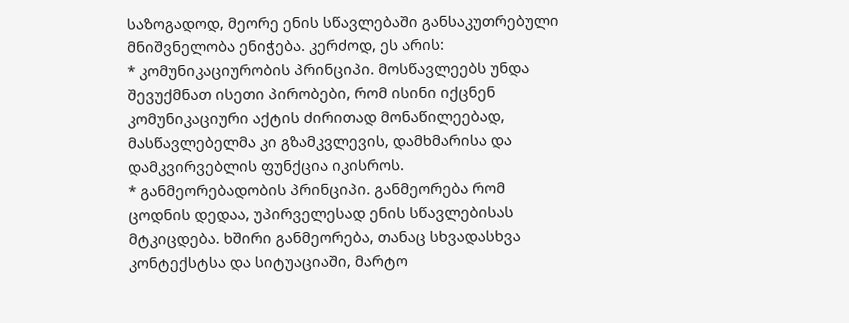საზოგადოდ, მეორე ენის სწავლებაში განსაკუთრებული მნიშვნელობა ენიჭება. კერძოდ, ეს არის:
* კომუნიკაციურობის პრინციპი. მოსწავლეებს უნდა შევუქმნათ ისეთი პირობები, რომ ისინი იქცნენ კომუნიკაციური აქტის ძირითად მონაწილეებად, მასწავლებელმა კი გზამკვლევის, დამხმარისა და დამკვირვებლის ფუნქცია იკისროს.
* განმეორებადობის პრინციპი. განმეორება რომ ცოდნის დედაა, უპირველესად ენის სწავლებისას მტკიცდება. ხშირი განმეორება, თანაც სხვადასხვა კონტექსტსა და სიტუაციაში, მარტო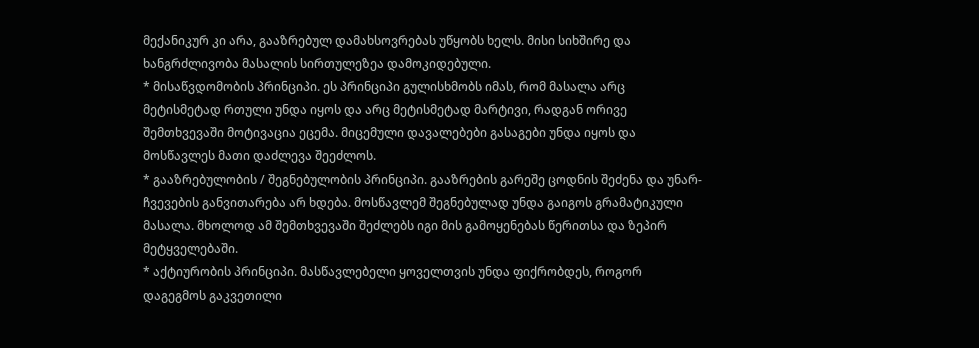მექანიკურ კი არა, გააზრებულ დამახსოვრებას უწყობს ხელს. მისი სიხშირე და ხანგრძლივობა მასალის სირთულეზეა დამოკიდებული.
* მისაწვდომობის პრინციპი. ეს პრინციპი გულისხმობს იმას, რომ მასალა არც მეტისმეტად რთული უნდა იყოს და არც მეტისმეტად მარტივი, რადგან ორივე შემთხვევაში მოტივაცია ეცემა. მიცემული დავალებები გასაგები უნდა იყოს და მოსწავლეს მათი დაძლევა შეეძლოს.
* გააზრებულობის / შეგნებულობის პრინციპი. გააზრების გარეშე ცოდნის შეძენა და უნარ-ჩვევების განვითარება არ ხდება. მოსწავლემ შეგნებულად უნდა გაიგოს გრამატიკული მასალა. მხოლოდ ამ შემთხვევაში შეძლებს იგი მის გამოყენებას წერითსა და ზეპირ მეტყველებაში.
* აქტიურობის პრინციპი. მასწავლებელი ყოველთვის უნდა ფიქრობდეს, როგორ დაგეგმოს გაკვეთილი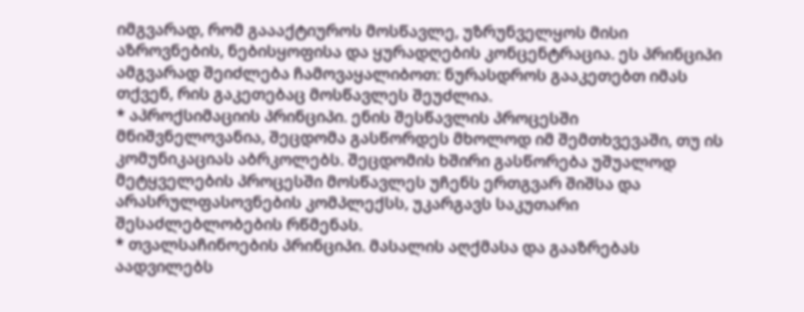იმგვარად, რომ გაააქტიუროს მოსწავლე, უზრუნველყოს მისი აზროვნების, ნებისყოფისა და ყურადღების კონცენტრაცია. ეს პრინციპი ამგვარად შეიძლება ჩამოვაყალიბოთ: ნურასდროს გააკეთებთ იმას თქვენ, რის გაკეთებაც მოსწავლეს შეუძლია.
* აპროქსიმაციის პრინციპი. ენის შესწავლის პროცესში მნიშვნელოვანია, შეცდომა გასწორდეს მხოლოდ იმ შემთხვევაში, თუ ის კომუნიკაციას აბრკოლებს. შეცდომის ხშირი გასწორება უშუალოდ მეტყველების პროცესში მოსწავლეს უჩენს ერთგვარ შიშსა და არასრულფასოვნების კომპლექსს, უკარგავს საკუთარი შესაძლებლობების რწმენას.
* თვალსაჩინოების პრინციპი. მასალის აღქმასა და გააზრებას აადვილებს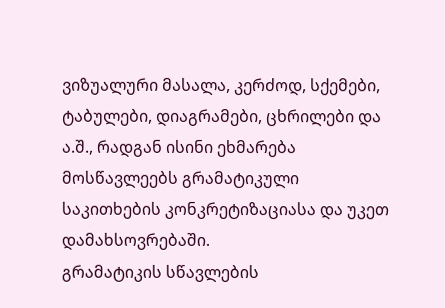ვიზუალური მასალა, კერძოდ, სქემები, ტაბულები, დიაგრამები, ცხრილები და ა.შ., რადგან ისინი ეხმარება მოსწავლეებს გრამატიკული საკითხების კონკრეტიზაციასა და უკეთ დამახსოვრებაში.
გრამატიკის სწავლების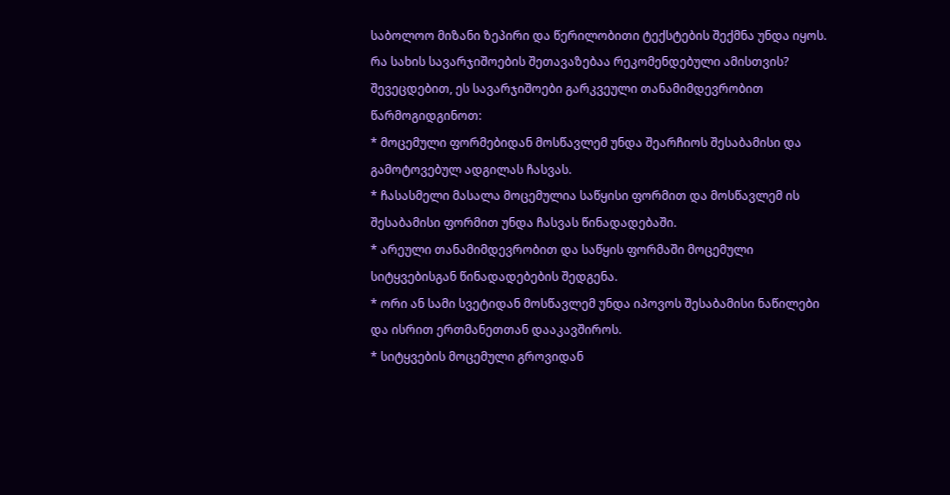საბოლოო მიზანი ზეპირი და წერილობითი ტექსტების შექმნა უნდა იყოს. რა სახის სავარჯიშოების შეთავაზებაა რეკომენდებული ამისთვის?
შევეცდებით, ეს სავარჯიშოები გარკვეული თანამიმდევრობით წარმოგიდგინოთ:
* მოცემული ფორმებიდან მოსწავლემ უნდა შეარჩიოს შესაბამისი და გამოტოვებულ ადგილას ჩასვას.
* ჩასასმელი მასალა მოცემულია საწყისი ფორმით და მოსწავლემ ის შესაბამისი ფორმით უნდა ჩასვას წინადადებაში.
* არეული თანამიმდევრობით და საწყის ფორმაში მოცემული სიტყვებისგან წინადადებების შედგენა.
* ორი ან სამი სვეტიდან მოსწავლემ უნდა იპოვოს შესაბამისი ნაწილები და ისრით ერთმანეთთან დააკავშიროს.
* სიტყვების მოცემული გროვიდან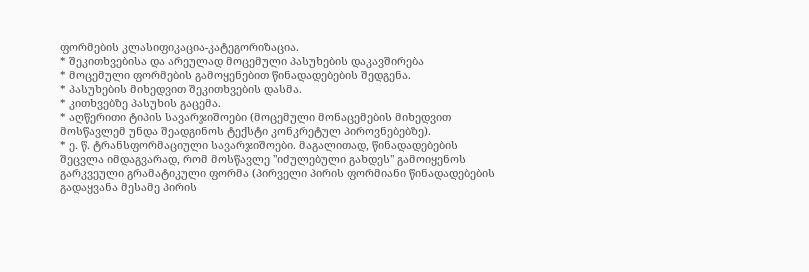ფორმების კლასიფიკაცია-კატეგორიზაცია.
* შეკითხვებისა და არეულად მოცემული პასუხების დაკავშირება
* მოცემული ფორმების გამოყენებით წინადადებების შედგენა.
* პასუხების მიხედვით შეკითხვების დასმა.
* კითხვებზე პასუხის გაცემა.
* აღწერითი ტიპის სავარჯიშოები (მოცემული მონაცემების მიხედვით მოსწავლემ უნდა შეადგინოს ტექსტი კონკრეტულ პიროვნებებზე).
* ე. წ. ტრანსფორმაციული სავარჯიშოები. მაგალითად, წინადადებების შეცვლა იმდაგვარად, რომ მოსწავლე "იძულებული გახდეს" გამოიყენოს გარკვეული გრამატიკული ფორმა (პირველი პირის ფორმიანი წინადადებების გადაყვანა მესამე პირის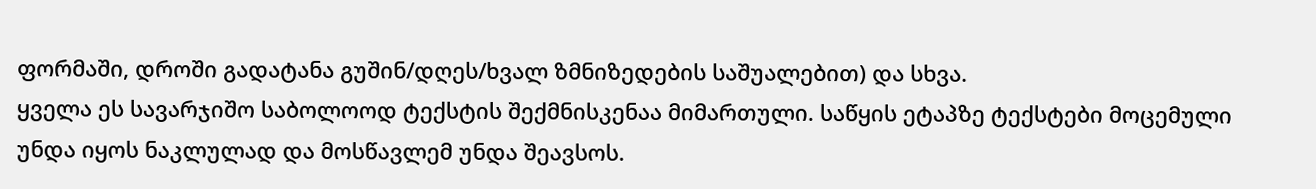ფორმაში, დროში გადატანა გუშინ/დღეს/ხვალ ზმნიზედების საშუალებით) და სხვა.
ყველა ეს სავარჯიშო საბოლოოდ ტექსტის შექმნისკენაა მიმართული. საწყის ეტაპზე ტექსტები მოცემული უნდა იყოს ნაკლულად და მოსწავლემ უნდა შეავსოს.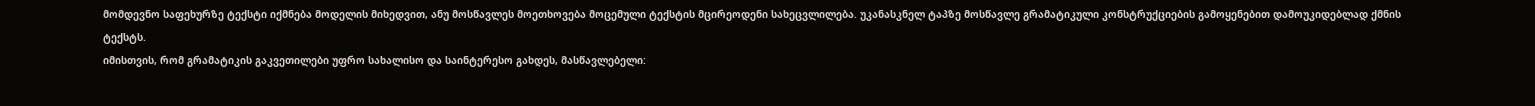მომდევნო საფეხურზე ტექსტი იქმნება მოდელის მიხედვით, ანუ მოსწავლეს მოეთხოვება მოცემული ტექსტის მცირეოდენი სახეცვლილება. უკანასკნელ ტაპზე მოსწავლე გრამატიკული კონსტრუქციების გამოყენებით დამოუკიდებლად ქმნის ტექსტს.
იმისთვის, რომ გრამატიკის გაკვეთილები უფრო სახალისო და საინტერესო გახდეს, მასწავლებელი: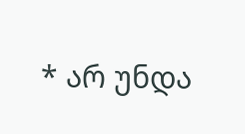* არ უნდა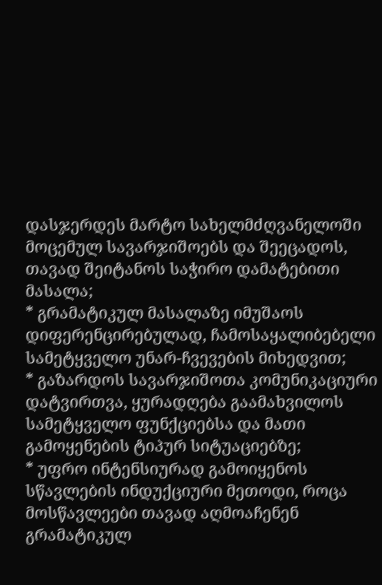დასჯერდეს მარტო სახელმძღვანელოში მოცემულ სავარჯიშოებს და შეეცადოს, თავად შეიტანოს საჭირო დამატებითი მასალა;
* გრამატიკულ მასალაზე იმუშაოს დიფერენცირებულად, ჩამოსაყალიბებელი სამეტყველო უნარ-ჩვევების მიხედვით;
* გაზარდოს სავარჯიშოთა კომუნიკაციური დატვირთვა, ყურადღება გაამახვილოს სამეტყველო ფუნქციებსა და მათი გამოყენების ტიპურ სიტუაციებზე;
* უფრო ინტენსიურად გამოიყენოს სწავლების ინდუქციური მეთოდი, როცა მოსწავლეები თავად აღმოაჩენენ გრამატიკულ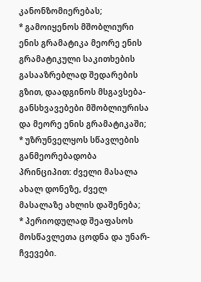კანონზომიერებას;
* გამოიყენოს მშობლიური ენის გრამატიკა მეორე ენის გრამატიკული საკითხების გასააზრებლად შედარების გზით, დაადგინოს მსგავსება-განსხვავებები მშობლიურისა და მეორე ენის გრამატიკაში;
* უზრუნველყოს სწავლების განმეორებადობა პრინციპით: ძველი მასალა ახალ დონეზე, ძველ მასალაზე ახლის დაშენება;
* პერიოდულად შეაფასოს მოსწავლეთა ცოდნა და უნარ-ჩვევები.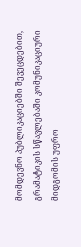მომდევნო პუბლიკაციებში შევეცდებით, გრამატიკის სწავლებაში კომუნიკაციური მიდგომის უფრო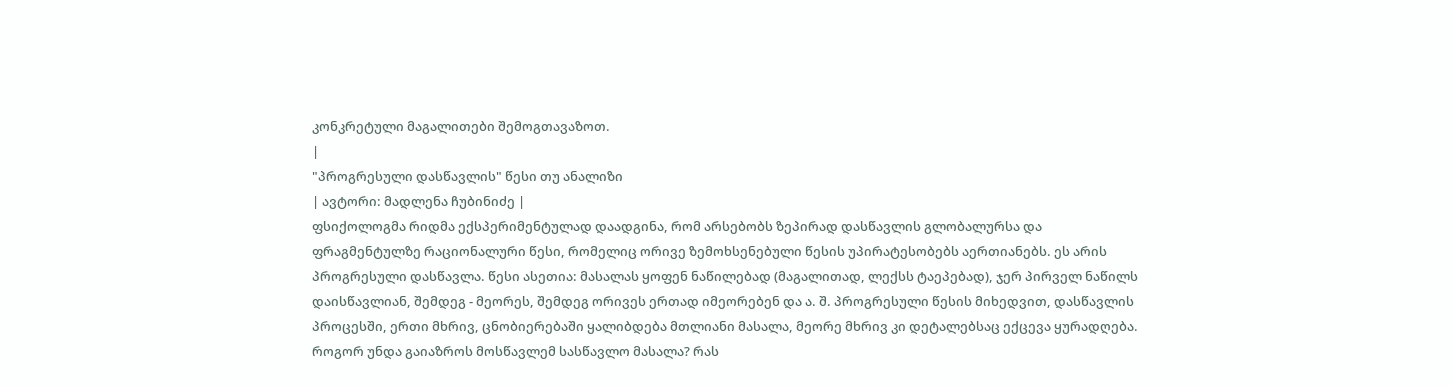კონკრეტული მაგალითები შემოგთავაზოთ.
|
"პროგრესული დასწავლის" წესი თუ ანალიზი
| ავტორი: მადლენა ჩუბინიძე |
ფსიქოლოგმა რიდმა ექსპერიმენტულად დაადგინა, რომ არსებობს ზეპირად დასწავლის გლობალურსა და ფრაგმენტულზე რაციონალური წესი, რომელიც ორივე ზემოხსენებული წესის უპირატესობებს აერთიანებს. ეს არის პროგრესული დასწავლა. წესი ასეთია: მასალას ყოფენ ნაწილებად (მაგალითად, ლექსს ტაეპებად), ჯერ პირველ ნაწილს დაისწავლიან, შემდეგ - მეორეს, შემდეგ ორივეს ერთად იმეორებენ და ა. შ. პროგრესული წესის მიხედვით, დასწავლის პროცესში, ერთი მხრივ, ცნობიერებაში ყალიბდება მთლიანი მასალა, მეორე მხრივ კი დეტალებსაც ექცევა ყურადღება.
როგორ უნდა გაიაზროს მოსწავლემ სასწავლო მასალა? რას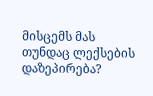მისცემს მას თუნდაც ლექსების დაზეპირება?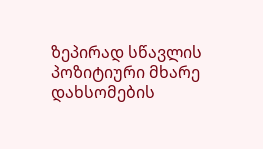ზეპირად სწავლის პოზიტიური მხარე დახსომების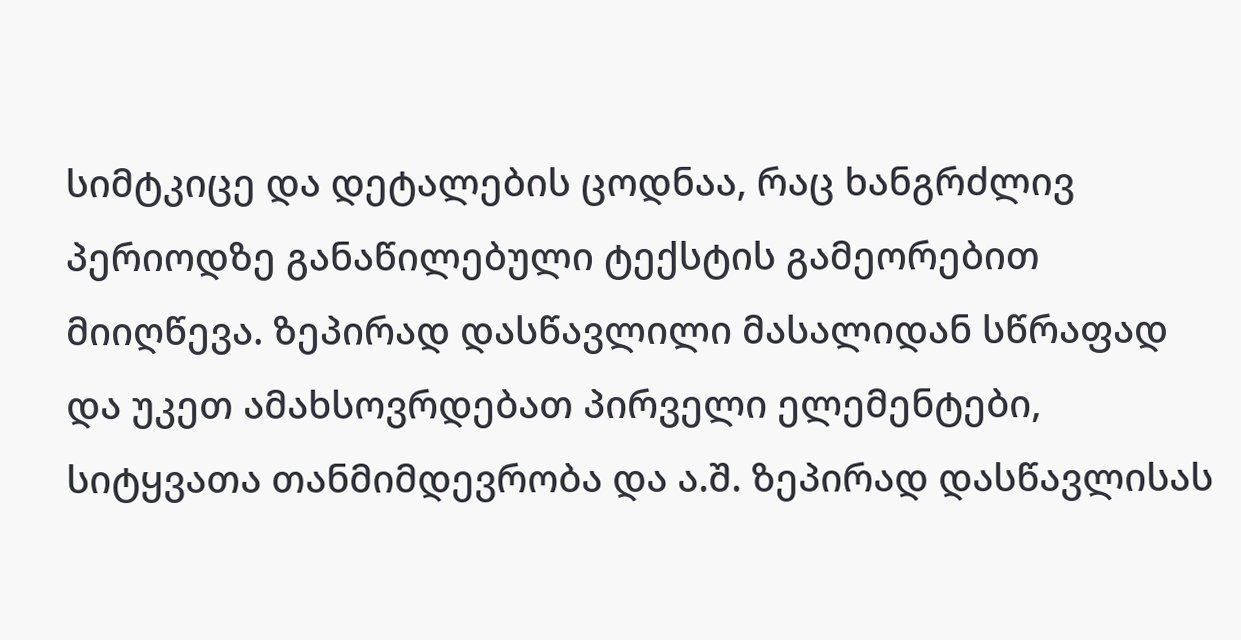სიმტკიცე და დეტალების ცოდნაა, რაც ხანგრძლივ პერიოდზე განაწილებული ტექსტის გამეორებით მიიღწევა. ზეპირად დასწავლილი მასალიდან სწრაფად და უკეთ ამახსოვრდებათ პირველი ელემენტები, სიტყვათა თანმიმდევრობა და ა.შ. ზეპირად დასწავლისას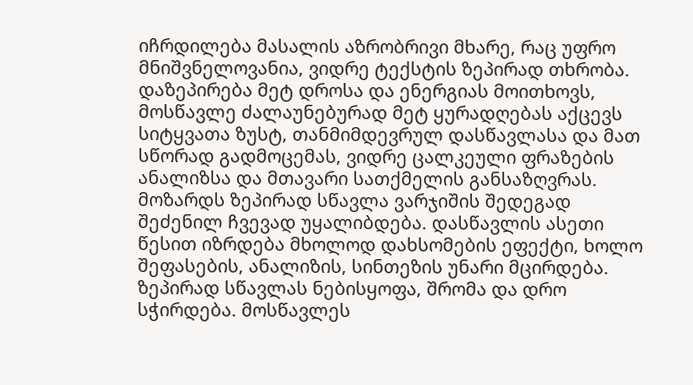იჩრდილება მასალის აზრობრივი მხარე, რაც უფრო მნიშვნელოვანია, ვიდრე ტექსტის ზეპირად თხრობა. დაზეპირება მეტ დროსა და ენერგიას მოითხოვს, მოსწავლე ძალაუნებურად მეტ ყურადღებას აქცევს სიტყვათა ზუსტ, თანმიმდევრულ დასწავლასა და მათ სწორად გადმოცემას, ვიდრე ცალკეული ფრაზების ანალიზსა და მთავარი სათქმელის განსაზღვრას. მოზარდს ზეპირად სწავლა ვარჯიშის შედეგად შეძენილ ჩვევად უყალიბდება. დასწავლის ასეთი წესით იზრდება მხოლოდ დახსომების ეფექტი, ხოლო შეფასების, ანალიზის, სინთეზის უნარი მცირდება. ზეპირად სწავლას ნებისყოფა, შრომა და დრო სჭირდება. მოსწავლეს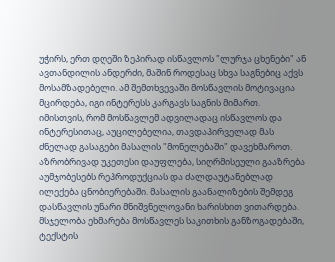უჭირს, ერთ დღეში ზეპირად ისწავლოს "ლურჯა ცხენები" ან ავთანდილის ანდერძი, მაშინ როდესაც სხვა საგნებიც აქვს მოსამზადებელი. ამ შემთხვევაში მოსწავლის მოტივაცია მცირდება, იგი ინტერესს კარგავს საგნის მიმართ.
იმისთვის, რომ მოსწავლემ ადვილადაც ისწავლოს და ინტერესითაც, აუცილებელია, თავდაპირველად მას ძნელად გასაგები მასალის "მონელებაში" დავეხმაროთ. აზრობრივად უკეთესი დაუფლება, სიღრმისეული გააზრება აუმჯობესებს რეპროდუქციას და ძალდაუტანებლად ილექება ცნობიერებაში. მასალის გაანალიზების შემდეგ დასწავლის უნარი მნიშვნელოვანი ხარისხით ვითარდება. მსჯელობა ეხმარება მოსწავლეს საკითხის განზოგადებაში, ტექსტის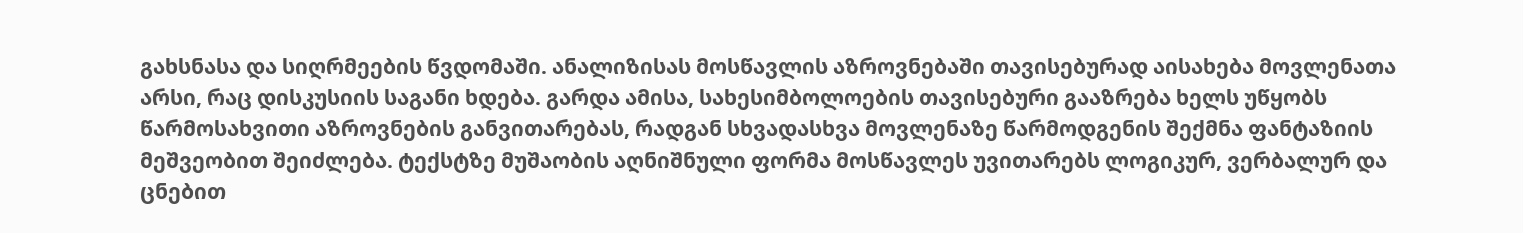გახსნასა და სიღრმეების წვდომაში. ანალიზისას მოსწავლის აზროვნებაში თავისებურად აისახება მოვლენათა არსი, რაც დისკუსიის საგანი ხდება. გარდა ამისა, სახესიმბოლოების თავისებური გააზრება ხელს უწყობს წარმოსახვითი აზროვნების განვითარებას, რადგან სხვადასხვა მოვლენაზე წარმოდგენის შექმნა ფანტაზიის მეშვეობით შეიძლება. ტექსტზე მუშაობის აღნიშნული ფორმა მოსწავლეს უვითარებს ლოგიკურ, ვერბალურ და ცნებით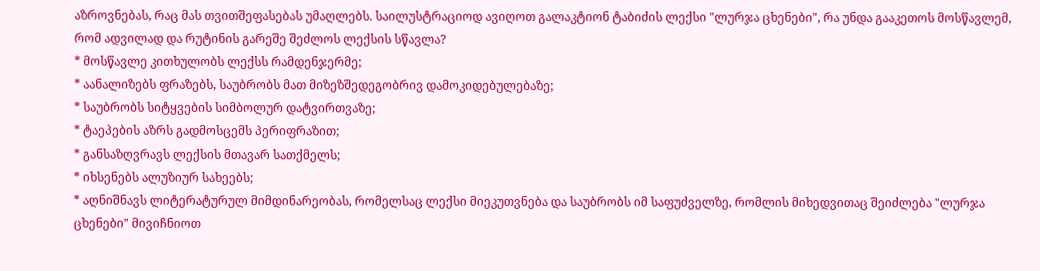აზროვნებას, რაც მას თვითშეფასებას უმაღლებს. საილუსტრაციოდ ავიღოთ გალაკტიონ ტაბიძის ლექსი "ლურჯა ცხენები", რა უნდა გააკეთოს მოსწავლემ, რომ ადვილად და რუტინის გარეშე შეძლოს ლექსის სწავლა?
* მოსწავლე კითხულობს ლექსს რამდენჯერმე;
* აანალიზებს ფრაზებს, საუბრობს მათ მიზეზშედეგობრივ დამოკიდებულებაზე;
* საუბრობს სიტყვების სიმბოლურ დატვირთვაზე;
* ტაეპების აზრს გადმოსცემს პერიფრაზით;
* განსაზღვრავს ლექსის მთავარ სათქმელს;
* იხსენებს ალუზიურ სახეებს;
* აღნიშნავს ლიტერატურულ მიმდინარეობას, რომელსაც ლექსი მიეკუთვნება და საუბრობს იმ საფუძველზე, რომლის მიხედვითაც შეიძლება "ლურჯა ცხენები" მივიჩნიოთ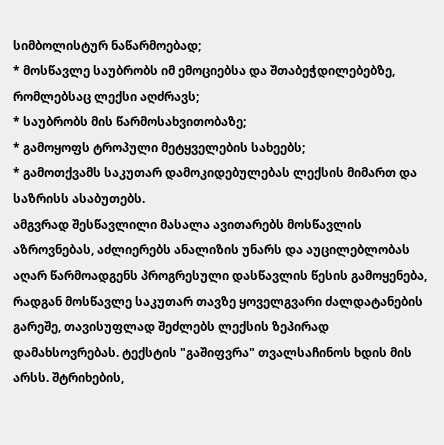სიმბოლისტურ ნაწარმოებად;
* მოსწავლე საუბრობს იმ ემოციებსა და შთაბეჭდილებებზე, რომლებსაც ლექსი აღძრავს;
* საუბრობს მის წარმოსახვითობაზე;
* გამოყოფს ტროპული მეტყველების სახეებს;
* გამოთქვამს საკუთარ დამოკიდებულებას ლექსის მიმართ და საზრისს ასაბუთებს.
ამგვრად შესწავლილი მასალა ავითარებს მოსწავლის აზროვნებას, აძლიერებს ანალიზის უნარს და აუცილებლობას აღარ წარმოადგენს პროგრესული დასწავლის წესის გამოყენება, რადგან მოსწავლე საკუთარ თავზე ყოველგვარი ძალდატანების გარეშე, თავისუფლად შეძლებს ლექსის ზეპირად დამახსოვრებას. ტექსტის "გაშიფვრა" თვალსაჩინოს ხდის მის არსს. შტრიხების,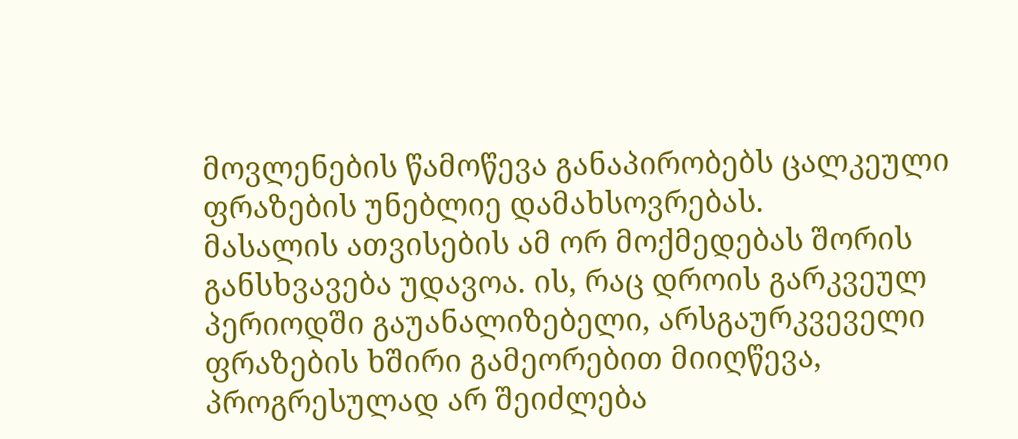მოვლენების წამოწევა განაპირობებს ცალკეული ფრაზების უნებლიე დამახსოვრებას.
მასალის ათვისების ამ ორ მოქმედებას შორის განსხვავება უდავოა. ის, რაც დროის გარკვეულ პერიოდში გაუანალიზებელი, არსგაურკვეველი ფრაზების ხშირი გამეორებით მიიღწევა, პროგრესულად არ შეიძლება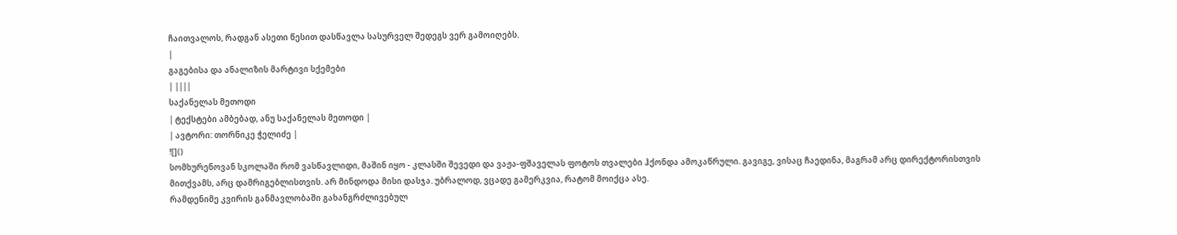ჩაითვალოს, რადგან ასეთი წესით დასწავლა სასურველ შედეგს ვერ გამოიღებს.
|
გაგებისა და ანალიზის მარტივი სქემები
| ||||
საქანელას მეთოდი
| ტექსტები ამბებად, ანუ საქანელას მეთოდი |
| ავტორი: თორნიკე ჭელიძე |
![]()
სომხურენოვან სკოლაში რომ ვასწავლიდი, მაშინ იყო - კლასში შევედი და ვაჟა-ფშაველას ფოტოს თვალები ჰქონდა ამოკაწრული. გავიგე, ვისაც ჩაედინა, მაგრამ არც დირექტორისთვის მითქვამს, არც დამრიგებლისთვის. არ მინდოდა მისი დასჯა. უბრალოდ, ვცადე გამერკვია, რატომ მოიქცა ასე.
რამდენიმე კვირის განმავლობაში გახანგრძლივებულ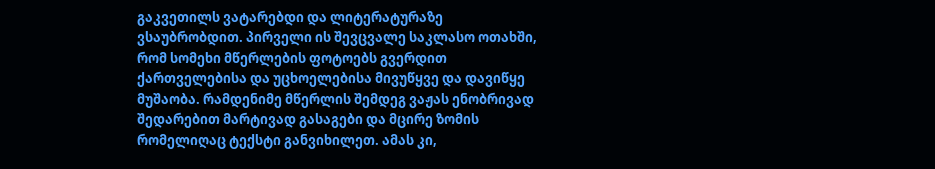გაკვეთილს ვატარებდი და ლიტერატურაზე ვსაუბრობდით. პირველი ის შევცვალე საკლასო ოთახში, რომ სომეხი მწერლების ფოტოებს გვერდით ქართველებისა და უცხოელებისა მივუწყვე და დავიწყე მუშაობა. რამდენიმე მწერლის შემდეგ ვაჟას ენობრივად შედარებით მარტივად გასაგები და მცირე ზომის რომელიღაც ტექსტი განვიხილეთ. ამას კი,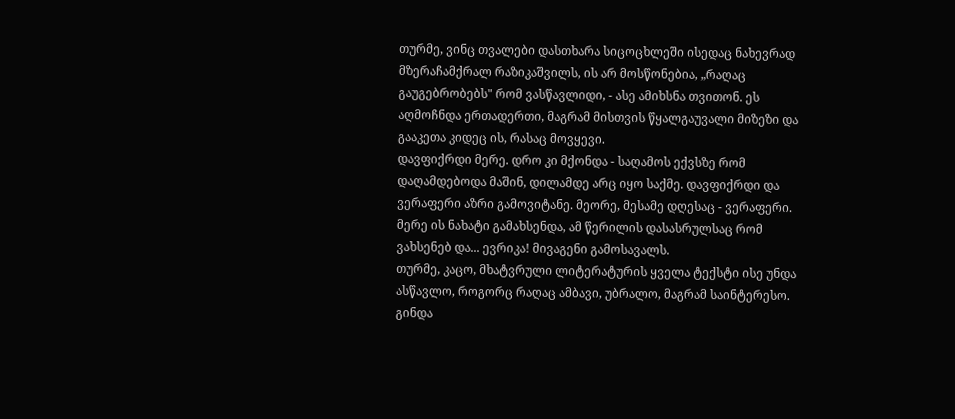თურმე, ვინც თვალები დასთხარა სიცოცხლეში ისედაც ნახევრად მზერაჩამქრალ რაზიკაშვილს, ის არ მოსწონებია, „რაღაც გაუგებრობებს" რომ ვასწავლიდი, - ასე ამიხსნა თვითონ. ეს აღმოჩნდა ერთადერთი, მაგრამ მისთვის წყალგაუვალი მიზეზი და გააკეთა კიდეც ის, რასაც მოვყევი.
დავფიქრდი მერე. დრო კი მქონდა - საღამოს ექვსზე რომ დაღამდებოდა მაშინ, დილამდე არც იყო საქმე. დავფიქრდი და ვერაფერი აზრი გამოვიტანე. მეორე, მესამე დღესაც - ვერაფერი. მერე ის ნახატი გამახსენდა, ამ წერილის დასასრულსაც რომ ვახსენებ და... ევრიკა! მივაგენი გამოსავალს.
თურმე, კაცო, მხატვრული ლიტერატურის ყველა ტექსტი ისე უნდა ასწავლო, როგორც რაღაც ამბავი, უბრალო, მაგრამ საინტერესო. გინდა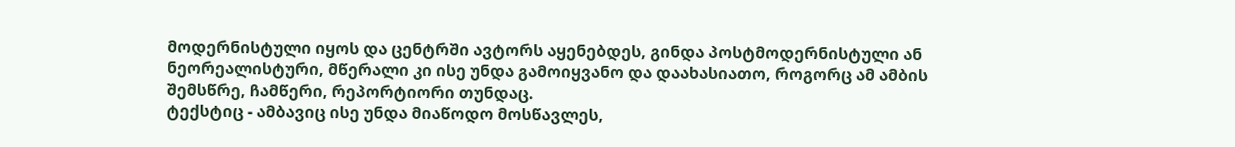მოდერნისტული იყოს და ცენტრში ავტორს აყენებდეს, გინდა პოსტმოდერნისტული ან ნეორეალისტური, მწერალი კი ისე უნდა გამოიყვანო და დაახასიათო, როგორც ამ ამბის შემსწრე, ჩამწერი, რეპორტიორი თუნდაც.
ტექსტიც - ამბავიც ისე უნდა მიაწოდო მოსწავლეს,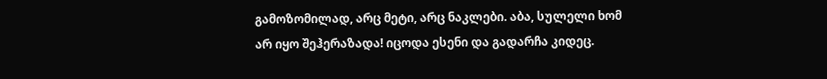გამოზომილად, არც მეტი, არც ნაკლები. აბა, სულელი ხომ არ იყო შეჰერაზადა! იცოდა ესენი და გადარჩა კიდეც.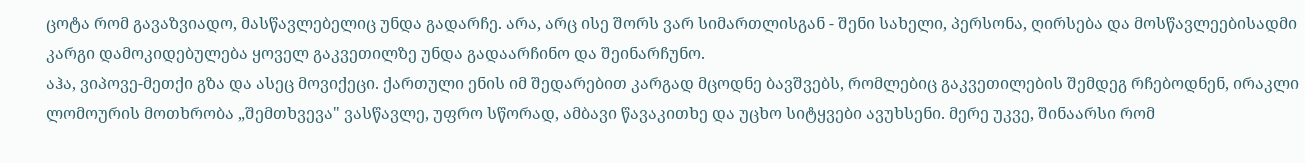ცოტა რომ გავაზვიადო, მასწავლებელიც უნდა გადარჩე. არა, არც ისე შორს ვარ სიმართლისგან - შენი სახელი, პერსონა, ღირსება და მოსწავლეებისადმი კარგი დამოკიდებულება ყოველ გაკვეთილზე უნდა გადაარჩინო და შეინარჩუნო.
აჰა, ვიპოვე-მეთქი გზა და ასეც მოვიქეცი. ქართული ენის იმ შედარებით კარგად მცოდნე ბავშვებს, რომლებიც გაკვეთილების შემდეგ რჩებოდნენ, ირაკლი ლომოურის მოთხრობა „შემთხვევა" ვასწავლე, უფრო სწორად, ამბავი წავაკითხე და უცხო სიტყვები ავუხსენი. მერე უკვე, შინაარსი რომ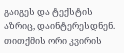გაიგეს და ტექსტის აზრიც, დაინტერესდნენ. თითქმის ორი კვირის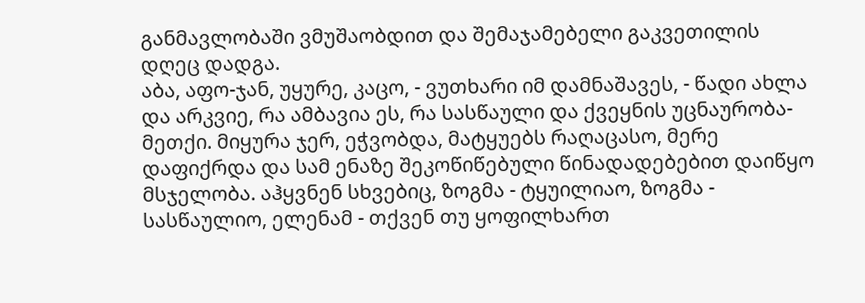განმავლობაში ვმუშაობდით და შემაჯამებელი გაკვეთილის დღეც დადგა.
აბა, აფო-ჯან, უყურე, კაცო, - ვუთხარი იმ დამნაშავეს, - წადი ახლა და არკვიე, რა ამბავია ეს, რა სასწაული და ქვეყნის უცნაურობა-მეთქი. მიყურა ჯერ, ეჭვობდა, მატყუებს რაღაცასო, მერე დაფიქრდა და სამ ენაზე შეკოწიწებული წინადადებებით დაიწყო მსჯელობა. აჰყვნენ სხვებიც, ზოგმა - ტყუილიაო, ზოგმა - სასწაულიო, ელენამ - თქვენ თუ ყოფილხართ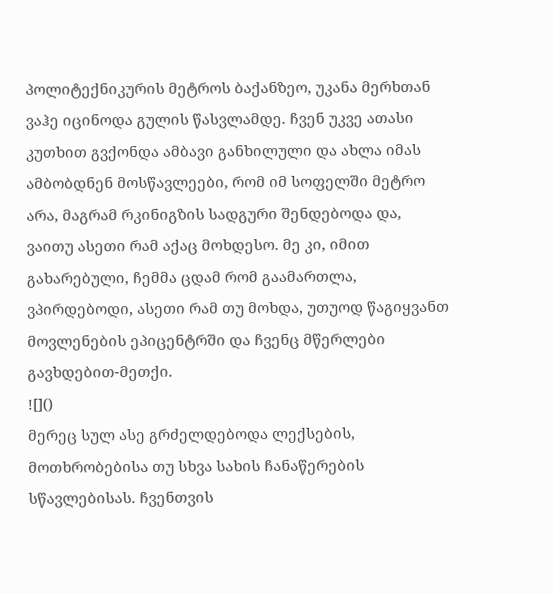პოლიტექნიკურის მეტროს ბაქანზეო, უკანა მერხთან ვაჰე იცინოდა გულის წასვლამდე. ჩვენ უკვე ათასი კუთხით გვქონდა ამბავი განხილული და ახლა იმას ამბობდნენ მოსწავლეები, რომ იმ სოფელში მეტრო არა, მაგრამ რკინიგზის სადგური შენდებოდა და, ვაითუ ასეთი რამ აქაც მოხდესო. მე კი, იმით გახარებული, ჩემმა ცდამ რომ გაამართლა, ვპირდებოდი, ასეთი რამ თუ მოხდა, უთუოდ წაგიყვანთ მოვლენების ეპიცენტრში და ჩვენც მწერლები გავხდებით-მეთქი.
![]()
მერეც სულ ასე გრძელდებოდა ლექსების, მოთხრობებისა თუ სხვა სახის ჩანაწერების სწავლებისას. ჩვენთვის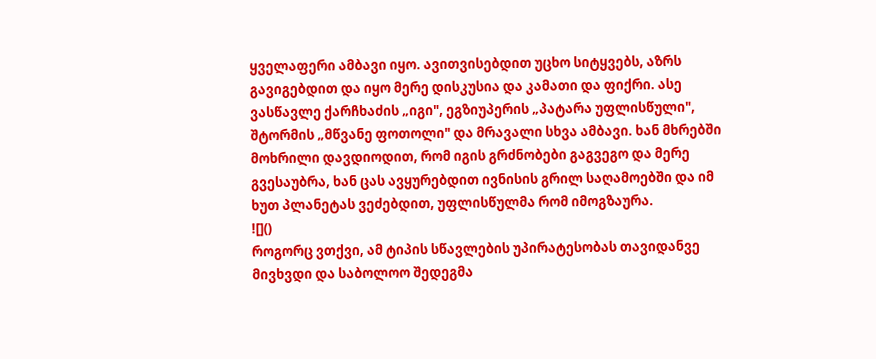ყველაფერი ამბავი იყო. ავითვისებდით უცხო სიტყვებს, აზრს გავიგებდით და იყო მერე დისკუსია და კამათი და ფიქრი. ასე ვასწავლე ქარჩხაძის „იგი", ეგზიუპერის „პატარა უფლისწული", შტორმის „მწვანე ფოთოლი" და მრავალი სხვა ამბავი. ხან მხრებში მოხრილი დავდიოდით, რომ იგის გრძნობები გაგვეგო და მერე გვესაუბრა, ხან ცას ავყურებდით ივნისის გრილ საღამოებში და იმ ხუთ პლანეტას ვეძებდით, უფლისწულმა რომ იმოგზაურა.
![]()
როგორც ვთქვი, ამ ტიპის სწავლების უპირატესობას თავიდანვე მივხვდი და საბოლოო შედეგმა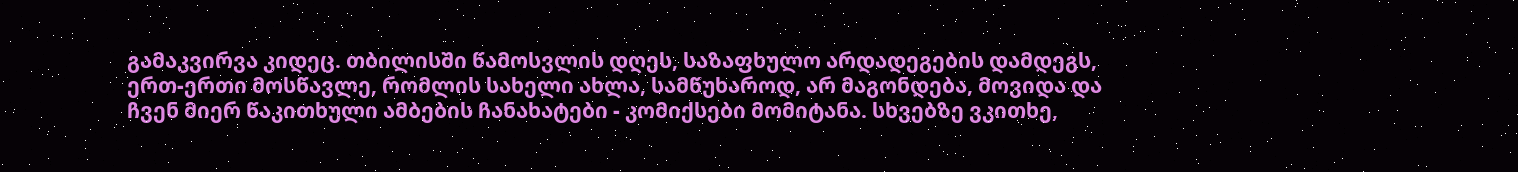გამაკვირვა კიდეც. თბილისში წამოსვლის დღეს, საზაფხულო არდადეგების დამდეგს, ერთ-ერთი მოსწავლე, რომლის სახელი ახლა, სამწუხაროდ, არ მაგონდება, მოვიდა და ჩვენ მიერ წაკითხული ამბების ჩანახატები - კომიქსები მომიტანა. სხვებზე ვკითხე,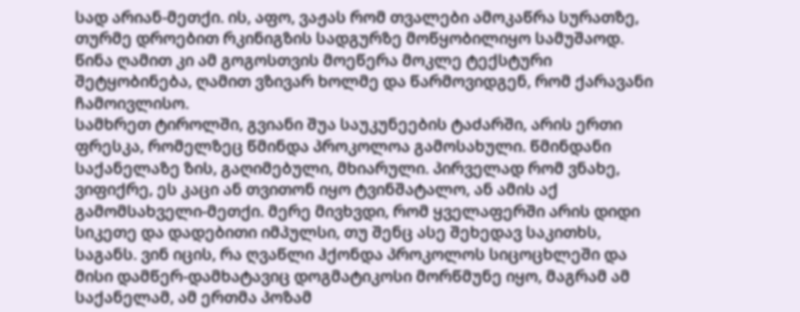სად არიან-მეთქი. ის, აფო, ვაჟას რომ თვალები ამოკაწრა სურათზე, თურმე დროებით რკინიგზის სადგურზე მოწყობილიყო სამუშაოდ. წინა ღამით კი ამ გოგოსთვის მოეწერა მოკლე ტექსტური შეტყობინება, ღამით ვზივარ ხოლმე და წარმოვიდგენ, რომ ქარავანი ჩამოივლისო.
სამხრეთ ტიროლში, გვიანი შუა საუკუნეების ტაძარში, არის ერთი ფრესკა, რომელზეც წმინდა პროკოლოა გამოსახული. წმინდანი საქანელაზე ზის, გაღიმებული, მხიარული. პირველად რომ ვნახე, ვიფიქრე, ეს კაცი ან თვითონ იყო ტვინშატალო, ან ამის აქ გამომსახველი-მეთქი. მერე მივხვდი, რომ ყველაფერში არის დიდი სიკეთე და დადებითი იმპულსი, თუ შენც ასე შეხედავ საკითხს, საგანს. ვინ იცის, რა ღვაწლი ჰქონდა პროკოლოს სიცოცხლეში და მისი დამწერ-დამხატავიც დოგმატიკოსი მორწმუნე იყო, მაგრამ ამ საქანელამ, ამ ერთმა პოზამ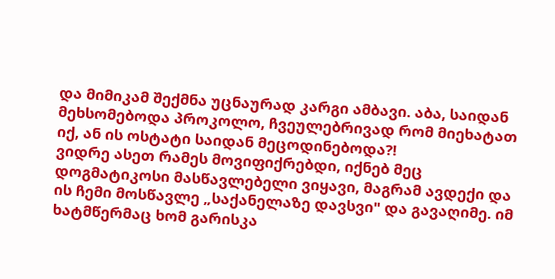და მიმიკამ შექმნა უცნაურად კარგი ამბავი. აბა, საიდან მეხსომებოდა პროკოლო, ჩვეულებრივად რომ მიეხატათ იქ, ან ის ოსტატი საიდან მეცოდინებოდა?!
ვიდრე ასეთ რამეს მოვიფიქრებდი, იქნებ მეც დოგმატიკოსი მასწავლებელი ვიყავი, მაგრამ ავდექი და ის ჩემი მოსწავლე „საქანელაზე დავსვი" და გავაღიმე. იმ ხატმწერმაც ხომ გარისკა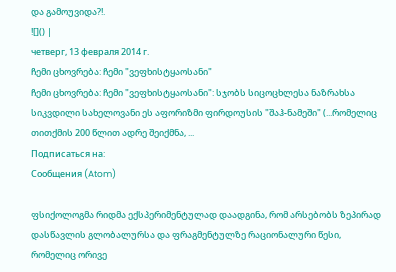და გამოუვიდა?!.
![]() |
четверг, 13 февраля 2014 г.
ჩემი ცხოვრება: ჩემი "ვეფხისტყაოსანი"
ჩემი ცხოვრება: ჩემი "ვეფხისტყაოსანი": სჯობს სიცოცხლესა ნაზრახსა სიკვდილი სახელოვანი ეს აფორიზმი ფირდოუსის "შაჰ-ნამეში" (...რომელიც თითქმის 200 წლით ადრე შეიქმნა, ...
Подписаться на:
Сообщения (Atom)

ფსიქოლოგმა რიდმა ექსპერიმენტულად დაადგინა, რომ არსებობს ზეპირად დასწავლის გლობალურსა და ფრაგმენტულზე რაციონალური წესი, რომელიც ორივე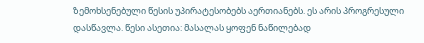ზემოხსენებული წესის უპირატესობებს აერთიანებს. ეს არის პროგრესული დასწავლა. წესი ასეთია: მასალას ყოფენ ნაწილებად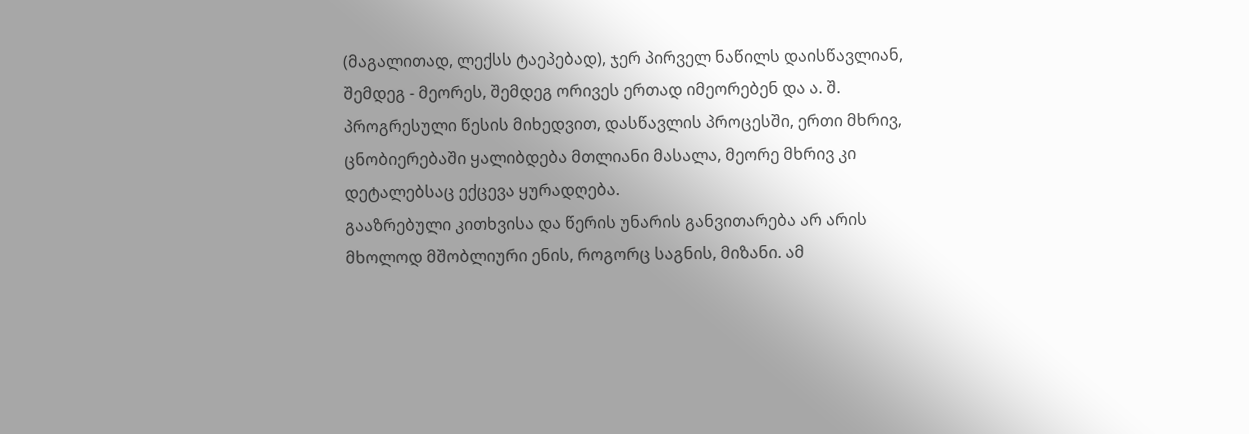(მაგალითად, ლექსს ტაეპებად), ჯერ პირველ ნაწილს დაისწავლიან, შემდეგ - მეორეს, შემდეგ ორივეს ერთად იმეორებენ და ა. შ. პროგრესული წესის მიხედვით, დასწავლის პროცესში, ერთი მხრივ, ცნობიერებაში ყალიბდება მთლიანი მასალა, მეორე მხრივ კი დეტალებსაც ექცევა ყურადღება.
გააზრებული კითხვისა და წერის უნარის განვითარება არ არის მხოლოდ მშობლიური ენის, როგორც საგნის, მიზანი. ამ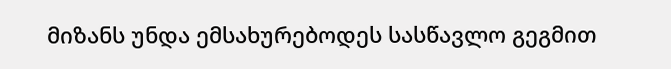მიზანს უნდა ემსახურებოდეს სასწავლო გეგმით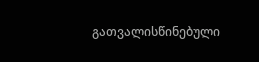გათვალისწინებული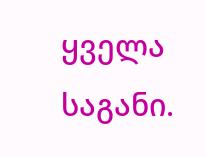ყველა საგანი.